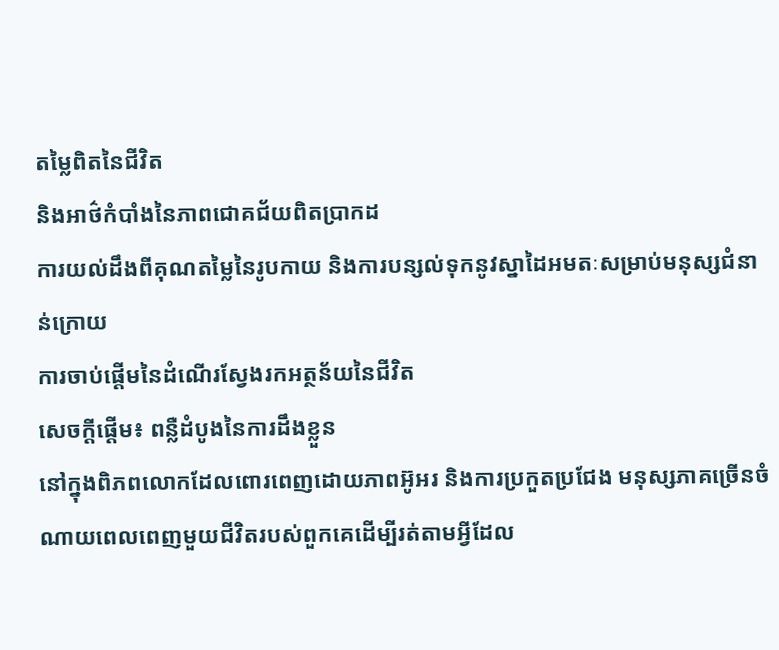តម្លៃពិតនៃជីវិត
និងអាថ៌កំបាំងនៃភាពជោគជ័យពិតប្រាកដ
ការយល់ដឹងពីគុណតម្លៃនៃរូបកាយ និងការបន្សល់ទុកនូវស្នាដៃអមតៈសម្រាប់មនុស្សជំនាន់ក្រោយ
ការចាប់ផ្ដើមនៃដំណើរស្វែងរកអត្ថន័យនៃជីវិត
សេចក្ដីផ្ដើម៖ ពន្លឺដំបូងនៃការដឹងខ្លួន
នៅក្នុងពិភពលោកដែលពោរពេញដោយភាពអ៊ូអរ និងការប្រកួតប្រជែង មនុស្សភាគច្រើនចំណាយពេលពេញមួយជីវិតរបស់ពួកគេដើម្បីរត់តាមអ្វីដែល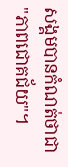សង្គមបានកំណត់ថាជា "ភាពជោគជ័យ"។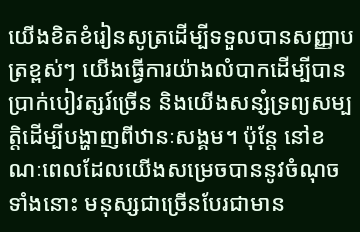យើងខិតខំរៀនសូត្រដើម្បីទទួលបានសញ្ញាបត្រខ្ពស់ៗ យើងធ្វើការយ៉ាងលំបាកដើម្បីបានប្រាក់បៀវត្សរ៍ច្រើន និងយើងសន្សំទ្រព្យសម្បត្តិដើម្បីបង្ហាញពីឋានៈសង្គម។ ប៉ុន្តែ នៅខណៈពេលដែលយើងសម្រេចបាននូវចំណុចទាំងនោះ មនុស្សជាច្រើនបែរជាមាន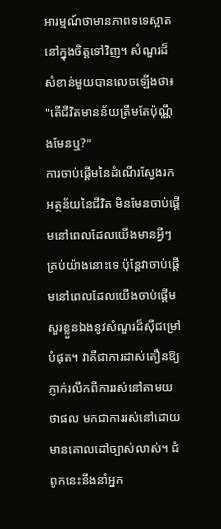អារម្មណ៍ថាមានភាពទទេស្អាតនៅក្នុងចិត្តទៅវិញ។ សំណួរដ៏សំខាន់មួយបានលេចឡើងថា៖ "តើជីវិតមានន័យត្រឹមតែប៉ុណ្ណឹងមែនឬ?"
ការចាប់ផ្ដើមនៃដំណើរស្វែងរកអត្ថន័យនៃជីវិត មិនមែនចាប់ផ្ដើមនៅពេលដែលយើងមានអ្វីៗគ្រប់យ៉ាងនោះទេ ប៉ុន្តែវាចាប់ផ្ដើមនៅពេលដែលយើងចាប់ផ្ដើមសួរខ្លួនឯងនូវសំណួរដ៏ស៊ីជម្រៅបំផុត។ វាគឺជាការដាស់តឿនឱ្យភ្ញាក់រលឹកពីការរស់នៅតាមយថាផល មកជាការរស់នៅដោយមានគោលដៅច្បាស់លាស់។ ជំពូកនេះនឹងនាំអ្នក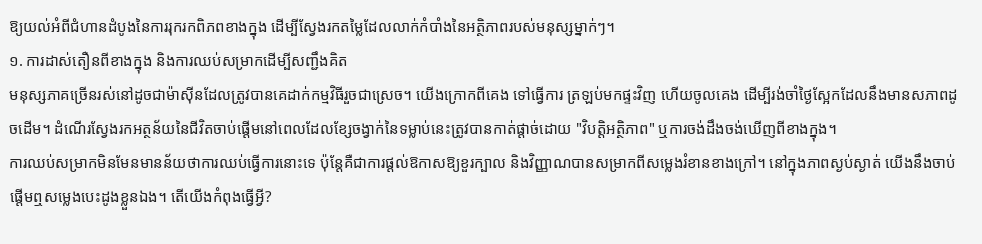ឱ្យយល់អំពីជំហានដំបូងនៃការរុករកពិភពខាងក្នុង ដើម្បីស្វែងរកតម្លៃដែលលាក់កំបាំងនៃអត្ថិភាពរបស់មនុស្សម្នាក់ៗ។
១. ការដាស់តឿនពីខាងក្នុង និងការឈប់សម្រាកដើម្បីសញ្ជឹងគិត
មនុស្សភាគច្រើនរស់នៅដូចជាម៉ាស៊ីនដែលត្រូវបានគេដាក់កម្មវិធីរួចជាស្រេច។ យើងក្រោកពីគេង ទៅធ្វើការ ត្រឡប់មកផ្ទះវិញ ហើយចូលគេង ដើម្បីរង់ចាំថ្ងៃស្អែកដែលនឹងមានសភាពដូចដើម។ ដំណើរស្វែងរកអត្ថន័យនៃជីវិតចាប់ផ្ដើមនៅពេលដែលខ្សែចង្វាក់នៃទម្លាប់នេះត្រូវបានកាត់ផ្ដាច់ដោយ "វិបត្តិអត្ថិភាព" ឬការចង់ដឹងចង់ឃើញពីខាងក្នុង។
ការឈប់សម្រាកមិនមែនមានន័យថាការឈប់ធ្វើការនោះទេ ប៉ុន្តែគឺជាការផ្ដល់ឱកាសឱ្យខួរក្បាល និងវិញ្ញាណបានសម្រាកពីសម្លេងរំខានខាងក្រៅ។ នៅក្នុងភាពស្ងប់ស្ងាត់ យើងនឹងចាប់ផ្ដើមឮសម្លេងបេះដូងខ្លួនឯង។ តើយើងកំពុងធ្វើអ្វី?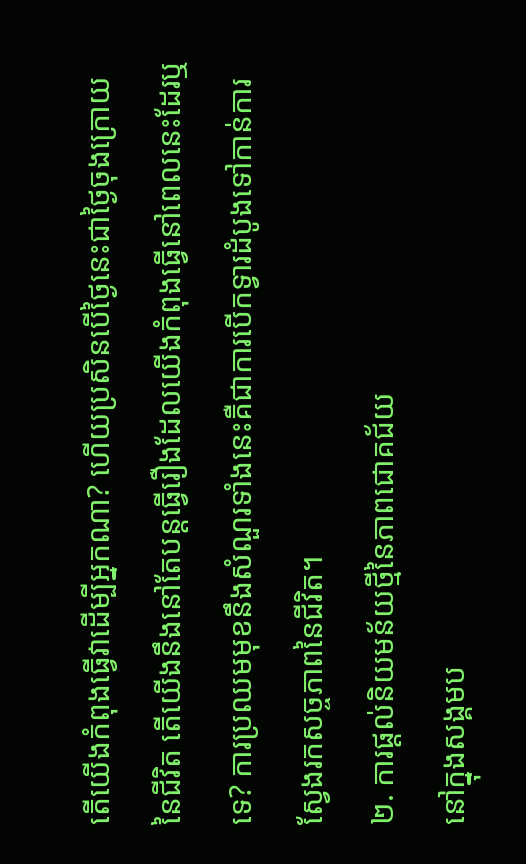តើយើងកំពុងធ្វើវាដើម្បីអ្នកណា? ហើយប្រសិនបើថ្ងៃនេះជាថ្ងៃចុងក្រោយនៃជីវិត តើយើងនឹងនៅតែបន្តធ្វើរឿងដែលយើងកំពុងធ្វើនៅពេលនេះដែរឬទេ? ការប្រឈមមុខនឹងសំណួរទាំងនេះគឺជាការបើកទ្វារដំបូងទៅកាន់ការស្វែងរកសច្ចភាពនៃជីវិត។
២. ការផ្ដល់និយមន័យថ្មីនៃភាពជោគជ័យ
នៅក្នុងសង្គមប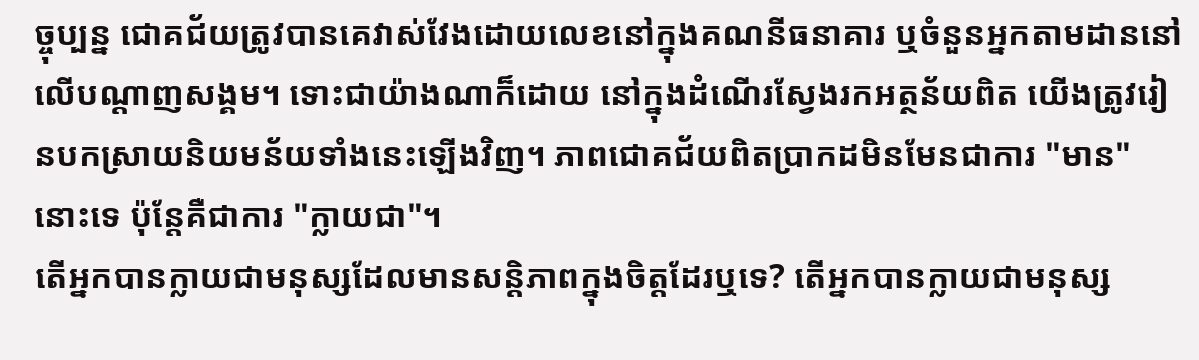ច្ចុប្បន្ន ជោគជ័យត្រូវបានគេវាស់វែងដោយលេខនៅក្នុងគណនីធនាគារ ឬចំនួនអ្នកតាមដាននៅលើបណ្ដាញសង្គម។ ទោះជាយ៉ាងណាក៏ដោយ នៅក្នុងដំណើរស្វែងរកអត្ថន័យពិត យើងត្រូវរៀនបកស្រាយនិយមន័យទាំងនេះឡើងវិញ។ ភាពជោគជ័យពិតប្រាកដមិនមែនជាការ "មាន" នោះទេ ប៉ុន្តែគឺជាការ "ក្លាយជា"។
តើអ្នកបានក្លាយជាមនុស្សដែលមានសន្តិភាពក្នុងចិត្តដែរឬទេ? តើអ្នកបានក្លាយជាមនុស្ស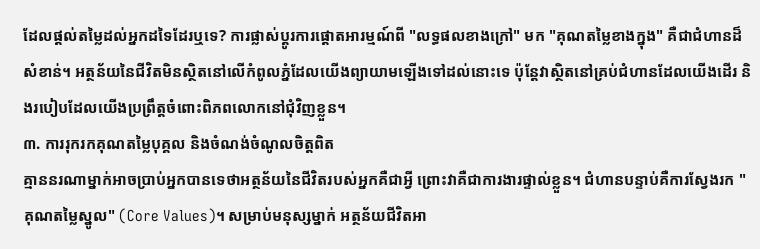ដែលផ្ដល់តម្លៃដល់អ្នកដទៃដែរឬទេ? ការផ្លាស់ប្តូរការផ្ដោតអារម្មណ៍ពី "លទ្ធផលខាងក្រៅ" មក "គុណតម្លៃខាងក្នុង" គឺជាជំហានដ៏សំខាន់។ អត្ថន័យនៃជីវិតមិនស្ថិតនៅលើកំពូលភ្នំដែលយើងព្យាយាមឡើងទៅដល់នោះទេ ប៉ុន្តែវាស្ថិតនៅគ្រប់ជំហានដែលយើងដើរ និងរបៀបដែលយើងប្រព្រឹត្តចំពោះពិភពលោកនៅជុំវិញខ្លួន។
៣. ការរុករកគុណតម្លៃបុគ្គល និងចំណង់ចំណូលចិត្តពិត
គ្មាននរណាម្នាក់អាចប្រាប់អ្នកបានទេថាអត្ថន័យនៃជីវិតរបស់អ្នកគឺជាអ្វី ព្រោះវាគឺជាការងារផ្ទាល់ខ្លួន។ ជំហានបន្ទាប់គឺការស្វែងរក "គុណតម្លៃស្នូល" (Core Values)។ សម្រាប់មនុស្សម្នាក់ អត្ថន័យជីវិតអា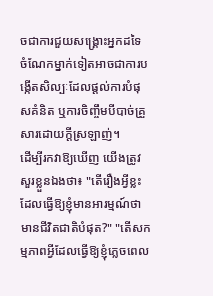ចជាការជួយសង្គ្រោះអ្នកដទៃ ចំណែកម្នាក់ទៀតអាចជាការបង្កើតសិល្បៈដែលផ្ដល់ការបំផុសគំនិត ឬការចិញ្ចឹមបីបាច់គ្រួសារដោយក្ដីស្រឡាញ់។
ដើម្បីរកវាឱ្យឃើញ យើងត្រូវសួរខ្លួនឯងថា៖ "តើរឿងអ្វីខ្លះដែលធ្វើឱ្យខ្ញុំមានអារម្មណ៍ថាមានជីវិតជាតិបំផុត?" "តើសកម្មភាពអ្វីដែលធ្វើឱ្យខ្ញុំភ្លេចពេល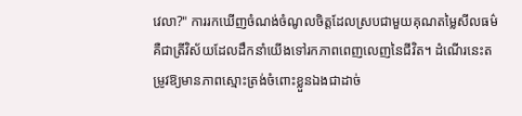វេលា?" ការរកឃើញចំណង់ចំណូលចិត្តដែលស្របជាមួយគុណតម្លៃសីលធម៌ គឺជាត្រីវិស័យដែលដឹកនាំយើងទៅរកភាពពេញលេញនៃជីវិត។ ដំណើរនេះតម្រូវឱ្យមានភាពស្មោះត្រង់ចំពោះខ្លួនឯងជាដាច់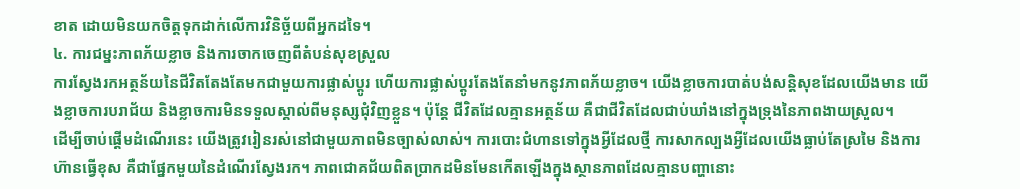ខាត ដោយមិនយកចិត្តទុកដាក់លើការវិនិច្ឆ័យពីអ្នកដទៃ។
៤. ការជម្នះភាពភ័យខ្លាច និងការចាកចេញពីតំបន់សុខស្រួល
ការស្វែងរកអត្ថន័យនៃជីវិតតែងតែមកជាមួយការផ្លាស់ប្តូរ ហើយការផ្លាស់ប្តូរតែងតែនាំមកនូវភាពភ័យខ្លាច។ យើងខ្លាចការបាត់បង់សន្តិសុខដែលយើងមាន យើងខ្លាចការបរាជ័យ និងខ្លាចការមិនទទួលស្គាល់ពីមនុស្សជុំវិញខ្លួន។ ប៉ុន្តែ ជីវិតដែលគ្មានអត្ថន័យ គឺជាជីវិតដែលជាប់ឃាំងនៅក្នុងទ្រុងនៃភាពងាយស្រួល។
ដើម្បីចាប់ផ្ដើមដំណើរនេះ យើងត្រូវរៀនរស់នៅជាមួយភាពមិនច្បាស់លាស់។ ការបោះជំហានទៅក្នុងអ្វីដែលថ្មី ការសាកល្បងអ្វីដែលយើងធ្លាប់តែស្រមៃ និងការហ៊ានធ្វើខុស គឺជាផ្នែកមួយនៃដំណើរស្វែងរក។ ភាពជោគជ័យពិតប្រាកដមិនមែនកើតឡើងក្នុងស្ថានភាពដែលគ្មានបញ្ហានោះ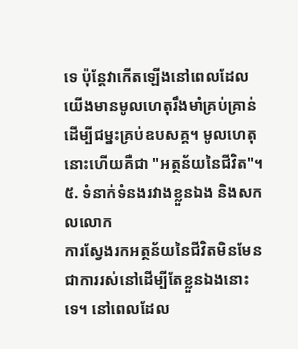ទេ ប៉ុន្តែវាកើតឡើងនៅពេលដែលយើងមានមូលហេតុរឹងមាំគ្រប់គ្រាន់ដើម្បីជម្នះគ្រប់ឧបសគ្គ។ មូលហេតុនោះហើយគឺជា "អត្ថន័យនៃជីវិត"។
៥. ទំនាក់ទំនងរវាងខ្លួនឯង និងសកលលោក
ការស្វែងរកអត្ថន័យនៃជីវិតមិនមែនជាការរស់នៅដើម្បីតែខ្លួនឯងនោះទេ។ នៅពេលដែល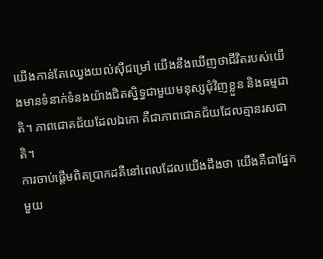យើងកាន់តែឈ្វេងយល់ស៊ីជម្រៅ យើងនឹងឃើញថាជីវិតរបស់យើងមានទំនាក់ទំនងយ៉ាងជិតស្និទ្ធជាមួយមនុស្សជុំវិញខ្លួន និងធម្មជាតិ។ ភាពជោគជ័យដែលឯកោ គឺជាភាពជោគជ័យដែលគ្មានរសជាតិ។
ការចាប់ផ្ដើមពិតប្រាកដគឺនៅពេលដែលយើងដឹងថា យើងគឺជាផ្នែកមួយ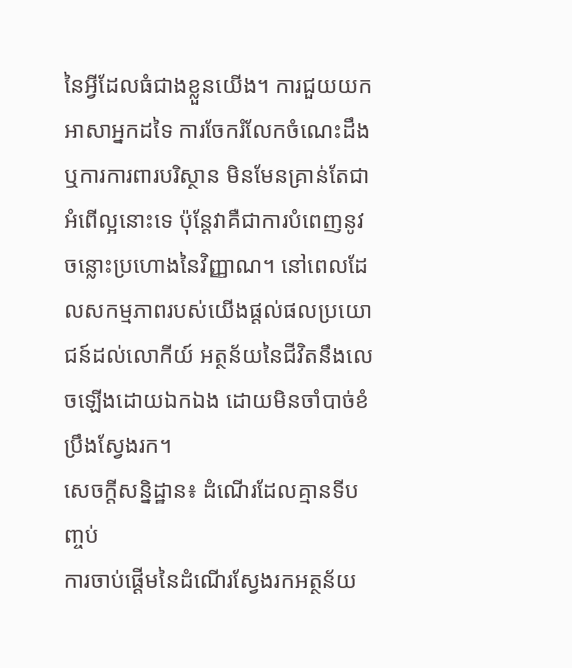នៃអ្វីដែលធំជាងខ្លួនយើង។ ការជួយយកអាសាអ្នកដទៃ ការចែករំលែកចំណេះដឹង ឬការការពារបរិស្ថាន មិនមែនគ្រាន់តែជាអំពើល្អនោះទេ ប៉ុន្តែវាគឺជាការបំពេញនូវចន្លោះប្រហោងនៃវិញ្ញាណ។ នៅពេលដែលសកម្មភាពរបស់យើងផ្ដល់ផលប្រយោជន៍ដល់លោកីយ៍ អត្ថន័យនៃជីវិតនឹងលេចឡើងដោយឯកឯង ដោយមិនចាំបាច់ខំប្រឹងស្វែងរក។
សេចក្ដីសន្និដ្ឋាន៖ ដំណើរដែលគ្មានទីបញ្ចប់
ការចាប់ផ្ដើមនៃដំណើរស្វែងរកអត្ថន័យ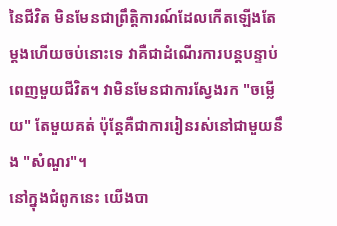នៃជីវិត មិនមែនជាព្រឹត្តិការណ៍ដែលកើតឡើងតែម្ដងហើយចប់នោះទេ វាគឺជាដំណើរការបន្តបន្ទាប់ពេញមួយជីវិត។ វាមិនមែនជាការស្វែងរក "ចម្លើយ" តែមួយគត់ ប៉ុន្តែគឺជាការរៀនរស់នៅជាមួយនឹង "សំណួរ"។
នៅក្នុងជំពូកនេះ យើងបា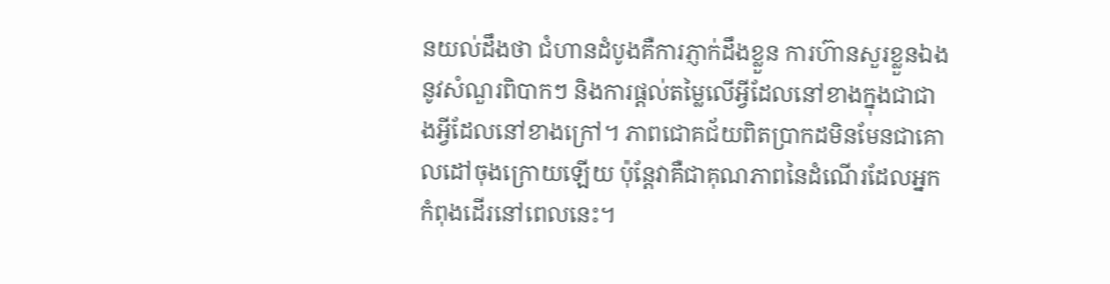នយល់ដឹងថា ជំហានដំបូងគឺការភ្ញាក់ដឹងខ្លួន ការហ៊ានសួរខ្លួនឯងនូវសំណួរពិបាកៗ និងការផ្ដល់តម្លៃលើអ្វីដែលនៅខាងក្នុងជាជាងអ្វីដែលនៅខាងក្រៅ។ ភាពជោគជ័យពិតប្រាកដមិនមែនជាគោលដៅចុងក្រោយឡើយ ប៉ុន្តែវាគឺជាគុណភាពនៃដំណើរដែលអ្នកកំពុងដើរនៅពេលនេះ។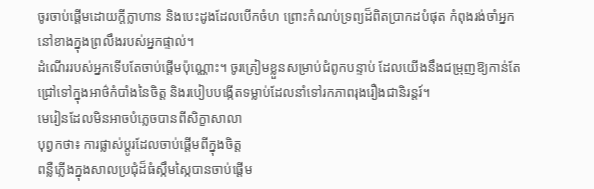ចូរចាប់ផ្ដើមដោយក្ដីក្លាហាន និងបេះដូងដែលបើកចំហ ព្រោះកំណប់ទ្រព្យដ៏ពិតប្រាកដបំផុត កំពុងរង់ចាំអ្នកនៅខាងក្នុងព្រលឹងរបស់អ្នកផ្ទាល់។
ដំណើររបស់អ្នកទើបតែចាប់ផ្ដើមប៉ុណ្ណោះ។ ចូរត្រៀមខ្លួនសម្រាប់ជំពូកបន្ទាប់ ដែលយើងនឹងជម្រុញឱ្យកាន់តែជ្រៅទៅក្នុងអាថ៌កំបាំងនៃចិត្ត និងរបៀបបង្កើតទម្លាប់ដែលនាំទៅរកភាពរុងរឿងជានិរន្តរ៍។
មេរៀនដែលមិនអាចបំភ្លេចបានពីសិក្ខាសាលា
បុព្វកថា៖ ការផ្លាស់ប្តូរដែលចាប់ផ្តើមពីក្នុងចិត្ត
ពន្លឺភ្លើងក្នុងសាលប្រជុំដ៏ធំស្កឹមស្កៃបានចាប់ផ្តើម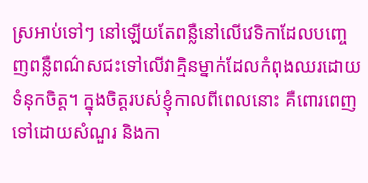ស្រអាប់ទៅៗ នៅឡើយតែពន្លឺនៅលើវេទិកាដែលបញ្ចេញពន្លឺពណ៌សជះទៅលើវាគ្មិនម្នាក់ដែលកំពុងឈរដោយទំនុកចិត្ត។ ក្នុងចិត្តរបស់ខ្ញុំកាលពីពេលនោះ គឺពោរពេញទៅដោយសំណួរ និងកា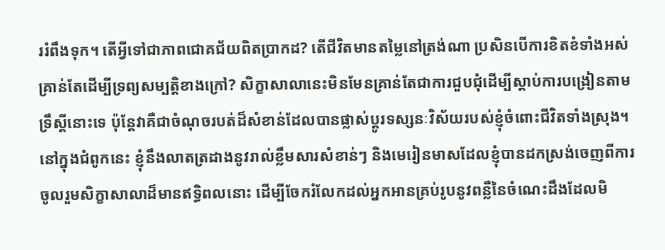ររំពឹងទុក។ តើអ្វីទៅជាភាពជោគជ័យពិតប្រាកដ? តើជីវិតមានតម្លៃនៅត្រង់ណា ប្រសិនបើការខិតខំទាំងអស់គ្រាន់តែដើម្បីទ្រព្យសម្បត្តិខាងក្រៅ? សិក្ខាសាលានេះមិនមែនគ្រាន់តែជាការជួបជុំដើម្បីស្តាប់ការបង្រៀនតាមទ្រឹស្តីនោះទេ ប៉ុន្តែវាគឺជាចំណុចរបត់ដ៏សំខាន់ដែលបានផ្លាស់ប្តូរទស្សនៈវិស័យរបស់ខ្ញុំចំពោះជីវិតទាំងស្រុង។
នៅក្នុងជំពូកនេះ ខ្ញុំនឹងលាតត្រដាងនូវរាល់ខ្លឹមសារសំខាន់ៗ និងមេរៀនមាសដែលខ្ញុំបានដកស្រង់ចេញពីការចូលរួមសិក្ខាសាលាដ៏មានឥទ្ធិពលនោះ ដើម្បីចែករំលែកដល់អ្នកអានគ្រប់រូបនូវពន្លឺនៃចំណេះដឹងដែលមិ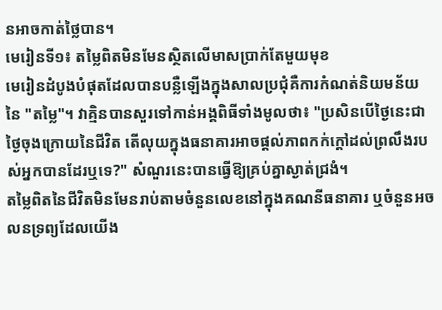នអាចកាត់ថ្លៃបាន។
មេរៀនទី១៖ តម្លៃពិតមិនមែនស្ថិតលើមាសប្រាក់តែមួយមុខ
មេរៀនដំបូងបំផុតដែលបានបន្លឺឡើងក្នុងសាលប្រជុំគឺការកំណត់និយមន័យនៃ "តម្លៃ"។ វាគ្មិនបានសួរទៅកាន់អង្គពិធីទាំងមូលថា៖ "ប្រសិនបើថ្ងៃនេះជាថ្ងៃចុងក្រោយនៃជីវិត តើលុយក្នុងធនាគារអាចផ្តល់ភាពកក់ក្តៅដល់ព្រលឹងរបស់អ្នកបានដែរឬទេ?" សំណួរនេះបានធ្វើឱ្យគ្រប់គ្នាស្ងាត់ជ្រងំ។
តម្លៃពិតនៃជីវិតមិនមែនរាប់តាមចំនួនលេខនៅក្នុងគណនីធនាគារ ឬចំនួនអចលនទ្រព្យដែលយើង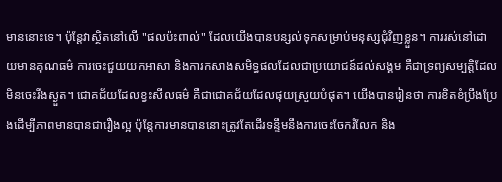មាននោះទេ។ ប៉ុន្តែវាស្ថិតនៅលើ "ផលប៉ះពាល់" ដែលយើងបានបន្សល់ទុកសម្រាប់មនុស្សជុំវិញខ្លួន។ ការរស់នៅដោយមានគុណធម៌ ការចេះជួយយកអាសា និងការកសាងសមិទ្ធផលដែលជាប្រយោជន៍ដល់សង្គម គឺជាទ្រព្យសម្បត្តិដែលមិនចេះរីងស្ងួត។ ជោគជ័យដែលខ្វះសីលធម៌ គឺជាជោគជ័យដែលផុយស្រួយបំផុត។ យើងបានរៀនថា ការខិតខំប្រឹងប្រែងដើម្បីភាពមានបានជារឿងល្អ ប៉ុន្តែការមានបាននោះត្រូវតែដើរទន្ទឹមនឹងការចេះចែករំលែក និង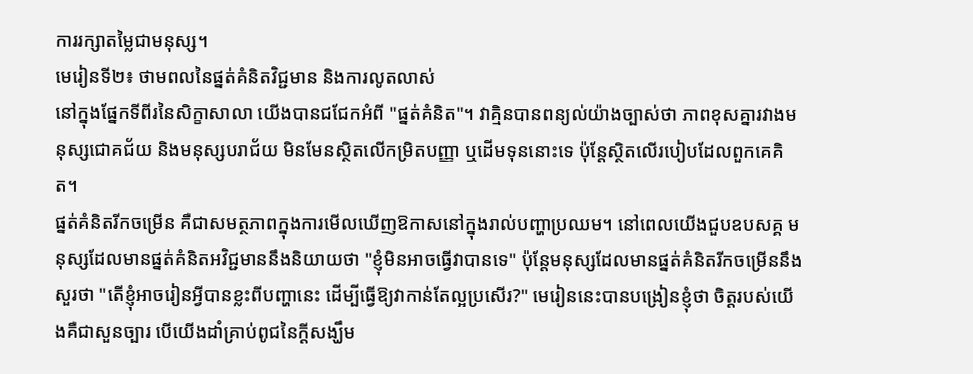ការរក្សាតម្លៃជាមនុស្ស។
មេរៀនទី២៖ ថាមពលនៃផ្នត់គំនិតវិជ្ជមាន និងការលូតលាស់
នៅក្នុងផ្នែកទីពីរនៃសិក្ខាសាលា យើងបានជជែកអំពី "ផ្នត់គំនិត"។ វាគ្មិនបានពន្យល់យ៉ាងច្បាស់ថា ភាពខុសគ្នារវាងមនុស្សជោគជ័យ និងមនុស្សបរាជ័យ មិនមែនស្ថិតលើកម្រិតបញ្ញា ឬដើមទុននោះទេ ប៉ុន្តែស្ថិតលើរបៀបដែលពួកគេគិត។
ផ្នត់គំនិតរីកចម្រើន គឺជាសមត្ថភាពក្នុងការមើលឃើញឱកាសនៅក្នុងរាល់បញ្ហាប្រឈម។ នៅពេលយើងជួបឧបសគ្គ មនុស្សដែលមានផ្នត់គំនិតអវិជ្ជមាននឹងនិយាយថា "ខ្ញុំមិនអាចធ្វើវាបានទេ" ប៉ុន្តែមនុស្សដែលមានផ្នត់គំនិតរីកចម្រើននឹងសួរថា "តើខ្ញុំអាចរៀនអ្វីបានខ្លះពីបញ្ហានេះ ដើម្បីធ្វើឱ្យវាកាន់តែល្អប្រសើរ?" មេរៀននេះបានបង្រៀនខ្ញុំថា ចិត្តរបស់យើងគឺជាសួនច្បារ បើយើងដាំគ្រាប់ពូជនៃក្តីសង្ឃឹម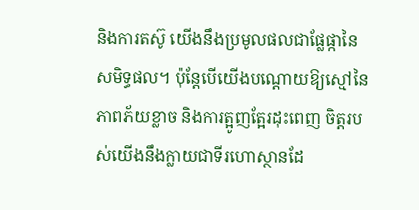និងការតស៊ូ យើងនឹងប្រមូលផលជាផ្លែផ្កានៃសមិទ្ធផល។ ប៉ុន្តែបើយើងបណ្តោយឱ្យស្មៅនៃភាពភ័យខ្លាច និងការត្អូញត្អែរដុះពេញ ចិត្តរបស់យើងនឹងក្លាយជាទីរហោស្ថានដែ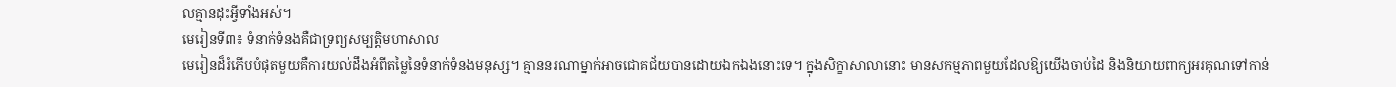លគ្មានដុះអ្វីទាំងអស់។
មេរៀនទី៣៖ ទំនាក់ទំនងគឺជាទ្រព្យសម្បត្តិមហាសាល
មេរៀនដ៏រំភើបបំផុតមួយគឺការយល់ដឹងអំពីតម្លៃនៃទំនាក់ទំនងមនុស្ស។ គ្មាននរណាម្នាក់អាចជោគជ័យបានដោយឯកឯងនោះទេ។ ក្នុងសិក្ខាសាលានោះ មានសកម្មភាពមួយដែលឱ្យយើងចាប់ដៃ និងនិយាយពាក្យអរគុណទៅកាន់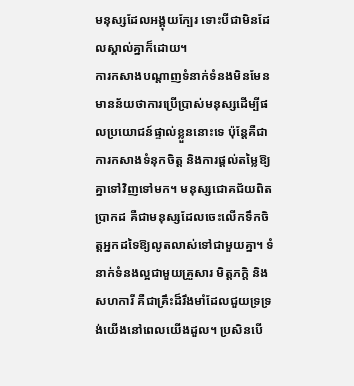មនុស្សដែលអង្គុយក្បែរ ទោះបីជាមិនដែលស្គាល់គ្នាក៏ដោយ។
ការកសាងបណ្តាញទំនាក់ទំនងមិនមែនមានន័យថាការប្រើប្រាស់មនុស្សដើម្បីផលប្រយោជន៍ផ្ទាល់ខ្លួននោះទេ ប៉ុន្តែគឺជាការកសាងទំនុកចិត្ត និងការផ្តល់តម្លៃឱ្យគ្នាទៅវិញទៅមក។ មនុស្សជោគជ័យពិតប្រាកដ គឺជាមនុស្សដែលចេះលើកទឹកចិត្តអ្នកដទៃឱ្យលូតលាស់ទៅជាមួយគ្នា។ ទំនាក់ទំនងល្អជាមួយគ្រួសារ មិត្តភក្តិ និងសហការី គឺជាគ្រឹះដ៏រឹងមាំដែលជួយទ្រទ្រង់យើងនៅពេលយើងដួល។ ប្រសិនបើ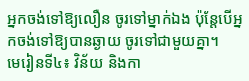អ្នកចង់ទៅឱ្យលឿន ចូរទៅម្នាក់ឯង ប៉ុន្តែបើអ្នកចង់ទៅឱ្យបានឆ្ងាយ ចូរទៅជាមួយគ្នា។
មេរៀនទី៤៖ វិន័យ និងកា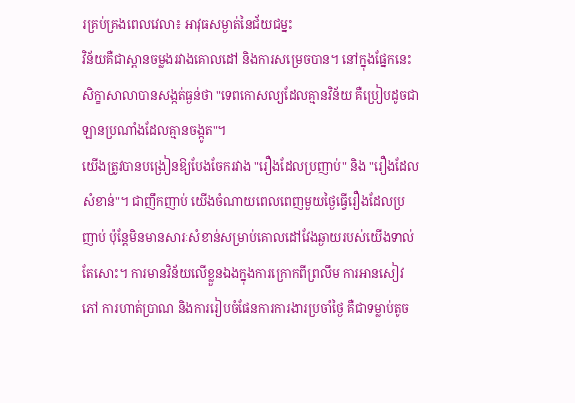រគ្រប់គ្រងពេលវេលា៖ អាវុធសម្ងាត់នៃជ័យជម្នះ
វិន័យគឺជាស្ពានចម្លងរវាងគោលដៅ និងការសម្រេចបាន។ នៅក្នុងផ្នែកនេះ សិក្ខាសាលាបានសង្កត់ធ្ងន់ថា "ទេពកោសល្យដែលគ្មានវិន័យ គឺប្រៀបដូចជាឡានប្រណាំងដែលគ្មានចង្កូត"។
យើងត្រូវបានបង្រៀនឱ្យបែងចែករវាង "រឿងដែលប្រញាប់" និង "រឿងដែលសំខាន់"។ ជាញឹកញាប់ យើងចំណាយពេលពេញមួយថ្ងៃធ្វើរឿងដែលប្រញាប់ ប៉ុន្តែមិនមានសារៈសំខាន់សម្រាប់គោលដៅវែងឆ្ងាយរបស់យើងទាល់តែសោះ។ ការមានវិន័យលើខ្លួនឯងក្នុងការក្រោកពីព្រលឹម ការអានសៀវភៅ ការហាត់ប្រាណ និងការរៀបចំផែនការការងារប្រចាំថ្ងៃ គឺជាទម្លាប់តូច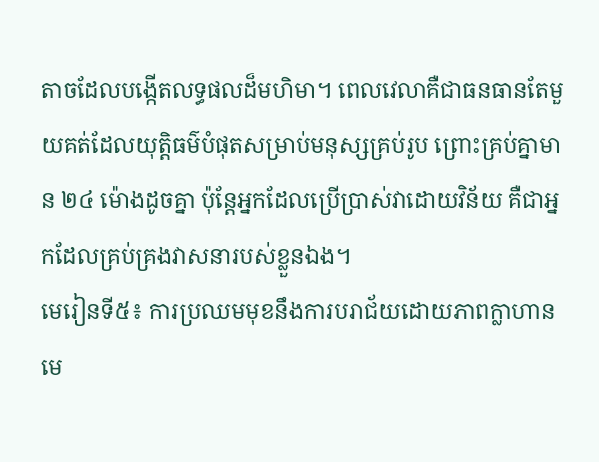តាចដែលបង្កើតលទ្ធផលដ៏មហិមា។ ពេលវេលាគឺជាធនធានតែមួយគត់ដែលយុត្តិធម៌បំផុតសម្រាប់មនុស្សគ្រប់រូប ព្រោះគ្រប់គ្នាមាន ២៤ ម៉ោងដូចគ្នា ប៉ុន្តែអ្នកដែលប្រើប្រាស់វាដោយវិន័យ គឺជាអ្នកដែលគ្រប់គ្រងវាសនារបស់ខ្លួនឯង។
មេរៀនទី៥៖ ការប្រឈមមុខនឹងការបរាជ័យដោយភាពក្លាហាន
មេ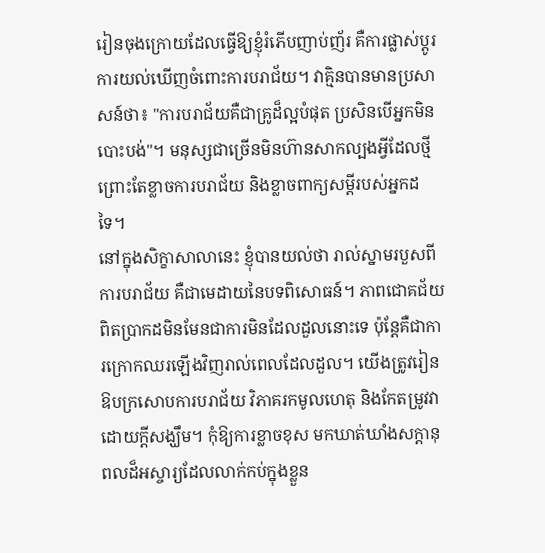រៀនចុងក្រោយដែលធ្វើឱ្យខ្ញុំរំភើបញាប់ញ័រ គឺការផ្លាស់ប្តូរការយល់ឃើញចំពោះការបរាជ័យ។ វាគ្មិនបានមានប្រសាសន៍ថា៖ "ការបរាជ័យគឺជាគ្រូដ៏ល្អបំផុត ប្រសិនបើអ្នកមិនបោះបង់"។ មនុស្សជាច្រើនមិនហ៊ានសាកល្បងអ្វីដែលថ្មី ព្រោះតែខ្លាចការបរាជ័យ និងខ្លាចពាក្យសម្តីរបស់អ្នកដទៃ។
នៅក្នុងសិក្ខាសាលានេះ ខ្ញុំបានយល់ថា រាល់ស្នាមរបួសពីការបរាជ័យ គឺជាមេដាយនៃបទពិសោធន៍។ ភាពជោគជ័យពិតប្រាកដមិនមែនជាការមិនដែលដួលនោះទេ ប៉ុន្តែគឺជាការក្រោកឈរឡើងវិញរាល់ពេលដែលដួល។ យើងត្រូវរៀនឱបក្រសោបការបរាជ័យ វិភាគរកមូលហេតុ និងកែតម្រូវវាដោយក្តីសង្ឃឹម។ កុំឱ្យការខ្លាចខុស មកឃាត់ឃាំងសក្តានុពលដ៏អស្ចារ្យដែលលាក់កប់ក្នុងខ្លួន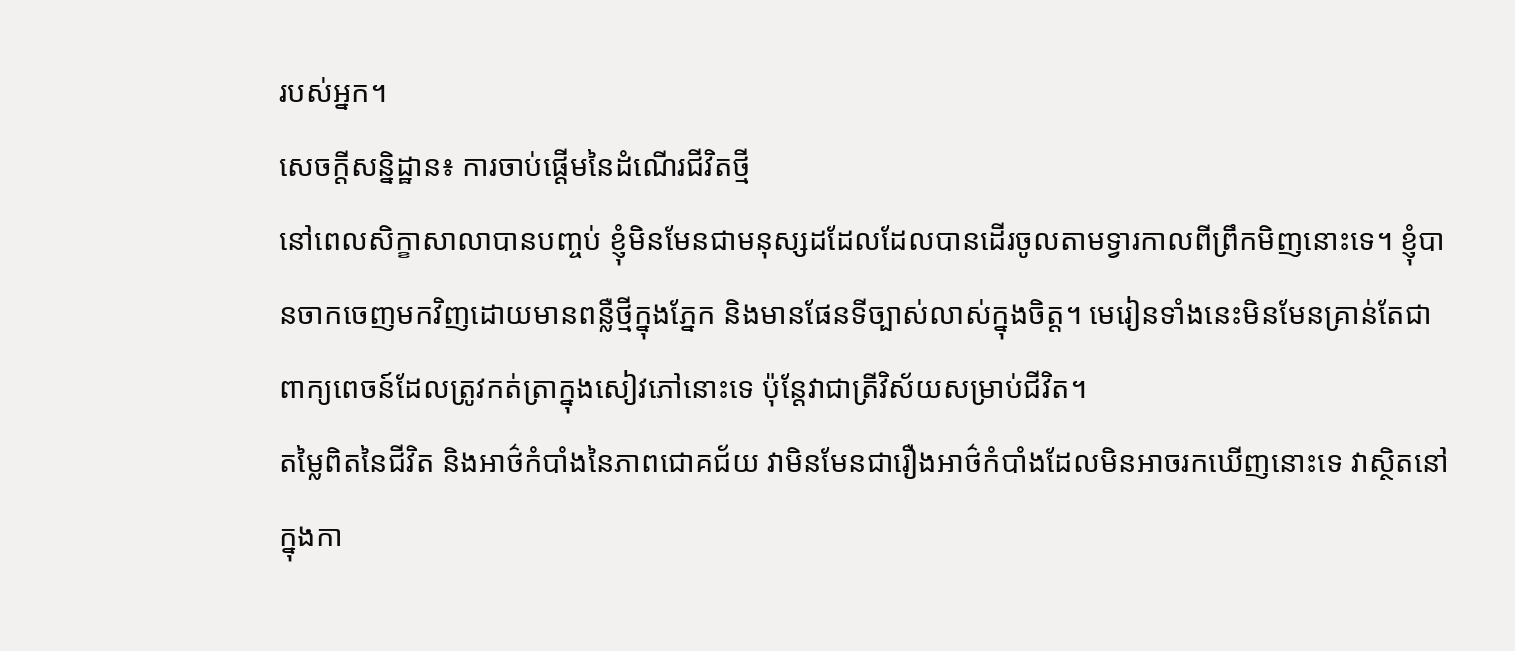របស់អ្នក។
សេចក្តីសន្និដ្ឋាន៖ ការចាប់ផ្តើមនៃដំណើរជីវិតថ្មី
នៅពេលសិក្ខាសាលាបានបញ្ចប់ ខ្ញុំមិនមែនជាមនុស្សដដែលដែលបានដើរចូលតាមទ្វារកាលពីព្រឹកមិញនោះទេ។ ខ្ញុំបានចាកចេញមកវិញដោយមានពន្លឺថ្មីក្នុងភ្នែក និងមានផែនទីច្បាស់លាស់ក្នុងចិត្ត។ មេរៀនទាំងនេះមិនមែនគ្រាន់តែជាពាក្យពេចន៍ដែលត្រូវកត់ត្រាក្នុងសៀវភៅនោះទេ ប៉ុន្តែវាជាត្រីវិស័យសម្រាប់ជីវិត។
តម្លៃពិតនៃជីវិត និងអាថ៌កំបាំងនៃភាពជោគជ័យ វាមិនមែនជារឿងអាថ៌កំបាំងដែលមិនអាចរកឃើញនោះទេ វាស្ថិតនៅក្នុងកា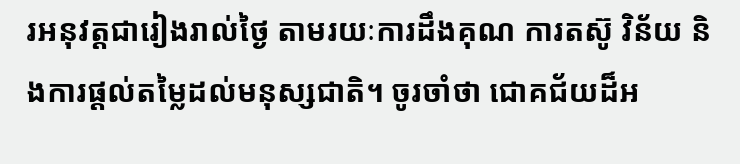រអនុវត្តជារៀងរាល់ថ្ងៃ តាមរយៈការដឹងគុណ ការតស៊ូ វិន័យ និងការផ្តល់តម្លៃដល់មនុស្សជាតិ។ ចូរចាំថា ជោគជ័យដ៏អ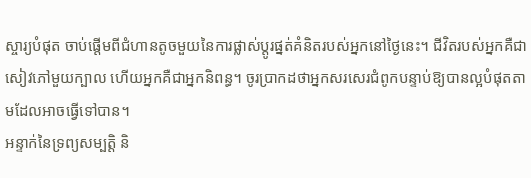ស្ចារ្យបំផុត ចាប់ផ្តើមពីជំហានតូចមួយនៃការផ្លាស់ប្តូរផ្នត់គំនិតរបស់អ្នកនៅថ្ងៃនេះ។ ជីវិតរបស់អ្នកគឺជាសៀវភៅមួយក្បាល ហើយអ្នកគឺជាអ្នកនិពន្ធ។ ចូរប្រាកដថាអ្នកសរសេរជំពូកបន្ទាប់ឱ្យបានល្អបំផុតតាមដែលអាចធ្វើទៅបាន។
អន្ទាក់នៃទ្រព្យសម្បត្តិ និ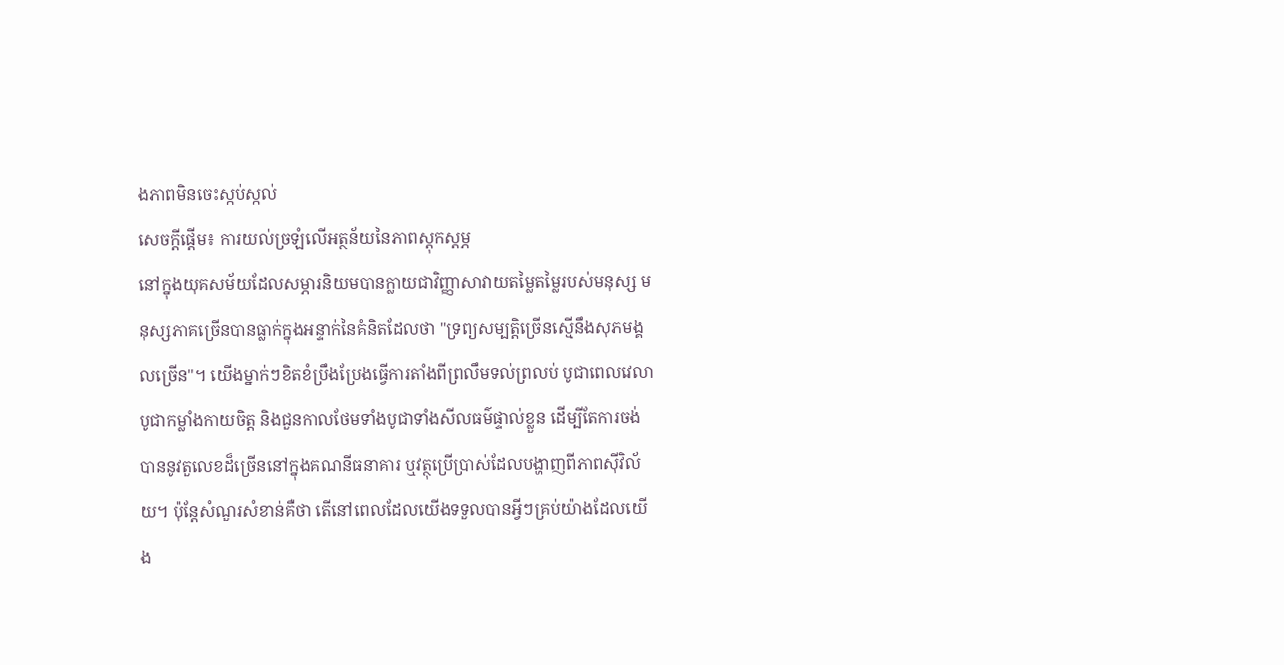ងភាពមិនចេះស្កប់ស្កល់
សេចក្តីផ្ដើម៖ ការយល់ច្រឡំលើអត្ថន័យនៃភាពស្ដុកស្ដម្ភ
នៅក្នុងយុគសម័យដែលសម្ភារនិយមបានក្លាយជាវិញ្ញាសាវាយតម្លៃតម្លៃរបស់មនុស្ស មនុស្សភាគច្រើនបានធ្លាក់ក្នុងអន្ទាក់នៃគំនិតដែលថា "ទ្រព្យសម្បត្តិច្រើនស្មើនឹងសុភមង្គលច្រើន"។ យើងម្នាក់ៗខិតខំប្រឹងប្រែងធ្វើការតាំងពីព្រលឹមទល់ព្រលប់ បូជាពេលវេលា បូជាកម្លាំងកាយចិត្ត និងជួនកាលថែមទាំងបូជាទាំងសីលធម៌ផ្ទាល់ខ្លួន ដើម្បីតែការចង់បាននូវតួលេខដ៏ច្រើននៅក្នុងគណនីធនាគារ ឬវត្ថុប្រើប្រាស់ដែលបង្ហាញពីភាពស៊ីវិល័យ។ ប៉ុន្តែសំណួរសំខាន់គឺថា តើនៅពេលដែលយើងទទួលបានអ្វីៗគ្រប់យ៉ាងដែលយើង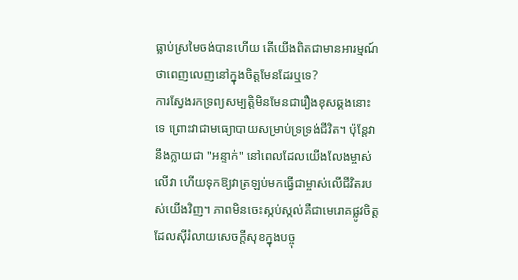ធ្លាប់ស្រមៃចង់បានហើយ តើយើងពិតជាមានអារម្មណ៍ថាពេញលេញនៅក្នុងចិត្តមែនដែរឬទេ?
ការស្វែងរកទ្រព្យសម្បត្តិមិនមែនជារឿងខុសឆ្គងនោះទេ ព្រោះវាជាមធ្យោបាយសម្រាប់ទ្រទ្រង់ជីវិត។ ប៉ុន្តែវានឹងក្លាយជា "អន្ទាក់" នៅពេលដែលយើងលែងម្ចាស់លើវា ហើយទុកឱ្យវាត្រឡប់មកធ្វើជាម្ចាស់លើជីវិតរបស់យើងវិញ។ ភាពមិនចេះស្កប់ស្កល់គឺជាមេរោគផ្លូវចិត្តដែលស៊ីរំលាយសេចក្តីសុខក្នុងបច្ចុ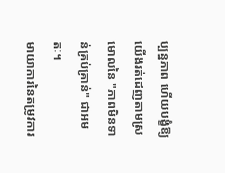ប្បន្នភាព ហើយបង្ខំឱ្យយើងរត់ដេញតាមស្រមោលនៃ "ភាពមិនទាន់គ្រប់គ្រាន់" ជាអមតៈ។
មាយាការនៃតម្រូវការ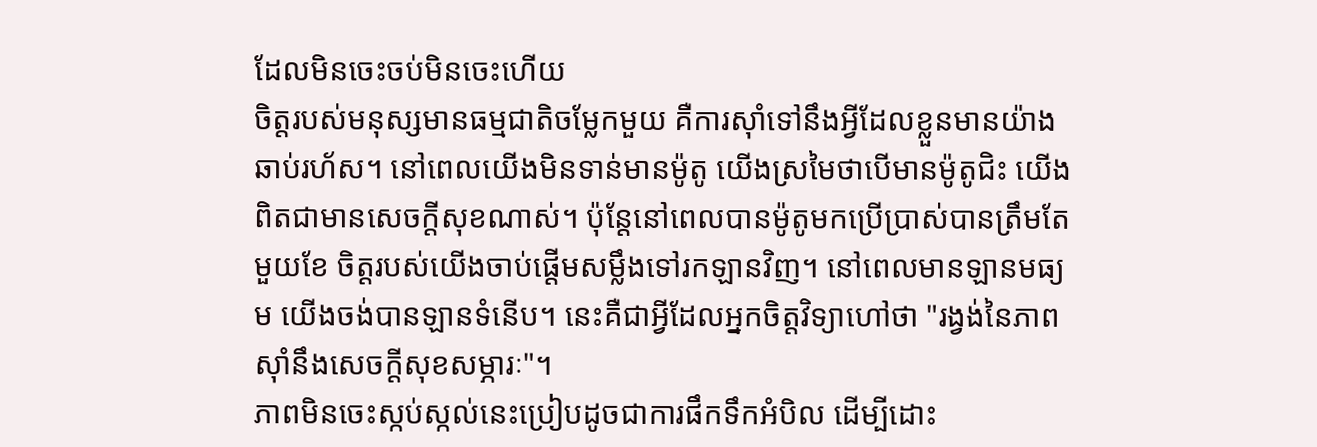ដែលមិនចេះចប់មិនចេះហើយ
ចិត្តរបស់មនុស្សមានធម្មជាតិចម្លែកមួយ គឺការស៊ាំទៅនឹងអ្វីដែលខ្លួនមានយ៉ាងឆាប់រហ័ស។ នៅពេលយើងមិនទាន់មានម៉ូតូ យើងស្រមៃថាបើមានម៉ូតូជិះ យើងពិតជាមានសេចក្តីសុខណាស់។ ប៉ុន្តែនៅពេលបានម៉ូតូមកប្រើប្រាស់បានត្រឹមតែមួយខែ ចិត្តរបស់យើងចាប់ផ្ដើមសម្លឹងទៅរកឡានវិញ។ នៅពេលមានឡានមធ្យម យើងចង់បានឡានទំនើប។ នេះគឺជាអ្វីដែលអ្នកចិត្តវិទ្យាហៅថា "រង្វង់នៃភាពស៊ាំនឹងសេចក្តីសុខសម្ភារៈ"។
ភាពមិនចេះស្កប់ស្កល់នេះប្រៀបដូចជាការផឹកទឹកអំបិល ដើម្បីដោះ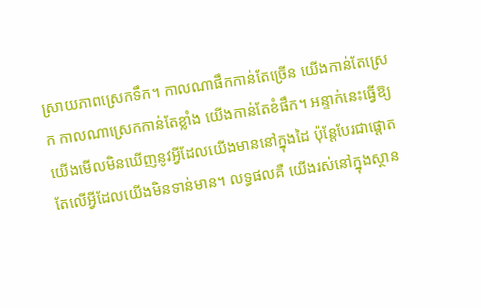ស្រាយភាពស្រេកទឹក។ កាលណាផឹកកាន់តែច្រើន យើងកាន់តែស្រេក កាលណាស្រេកកាន់តែខ្លាំង យើងកាន់តែខំផឹក។ អន្ទាក់នេះធ្វើឱ្យយើងមើលមិនឃើញនូវអ្វីដែលយើងមាននៅក្នុងដៃ ប៉ុន្តែបែរជាផ្តោតតែលើអ្វីដែលយើងមិនទាន់មាន។ លទ្ធផលគឺ យើងរស់នៅក្នុងស្ថាន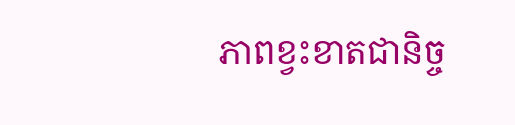ភាពខ្វះខាតជានិច្ច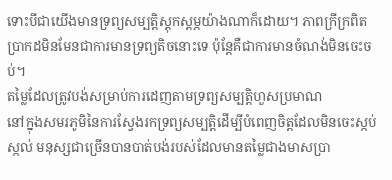ទោះបីជាយើងមានទ្រព្យសម្បត្តិស្តុកស្តម្ភយ៉ាងណាក៏ដោយ។ ភាពក្រីក្រពិតប្រាកដមិនមែនជាការមានទ្រព្យតិចនោះទេ ប៉ុន្តែគឺជាការមានចំណង់មិនចេះចប់។
តម្លៃដែលត្រូវបង់សម្រាប់ការដេញតាមទ្រព្យសម្បត្តិហួសប្រមាណ
នៅក្នុងសមរភូមិនៃការស្វែងរកទ្រព្យសម្បត្តិដើម្បីបំពេញចិត្តដែលមិនចេះស្កប់ស្កល់ មនុស្សជាច្រើនបានបាត់បង់របស់ដែលមានតម្លៃជាងមាសប្រា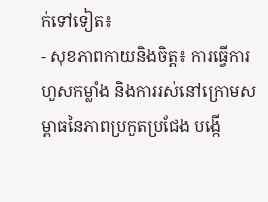ក់ទៅទៀត៖
- សុខភាពកាយនិងចិត្ត៖ ការធ្វើការហួសកម្លាំង និងការរស់នៅក្រោមសម្ពាធនៃភាពប្រកួតប្រជែង បង្កើ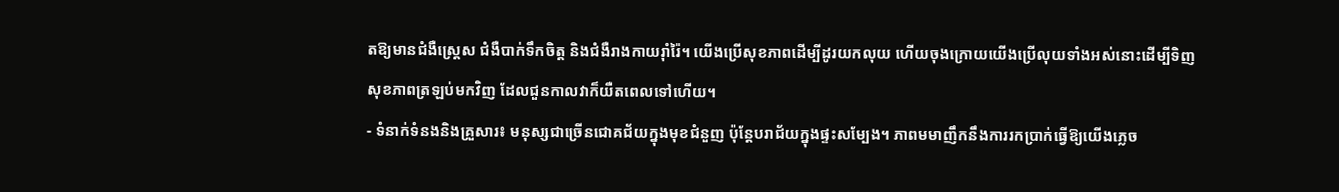តឱ្យមានជំងឺស្ត្រេស ជំងឺបាក់ទឹកចិត្ត និងជំងឺរាងកាយរ៉ាំរ៉ៃ។ យើងប្រើសុខភាពដើម្បីដូរយកលុយ ហើយចុងក្រោយយើងប្រើលុយទាំងអស់នោះដើម្បីទិញសុខភាពត្រឡប់មកវិញ ដែលជួនកាលវាក៏យឺតពេលទៅហើយ។
- ទំនាក់ទំនងនិងគ្រួសារ៖ មនុស្សជាច្រើនជោគជ័យក្នុងមុខជំនួញ ប៉ុន្តែបរាជ័យក្នុងផ្ទះសម្បែង។ ភាពមមាញឹកនឹងការរកប្រាក់ធ្វើឱ្យយើងភ្លេច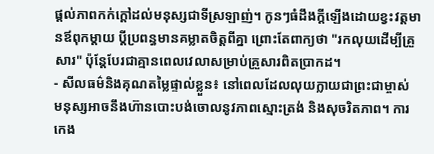ផ្ដល់ភាពកក់ក្ដៅដល់មនុស្សជាទីស្រឡាញ់។ កូនៗធំដឹងក្តីឡើងដោយខ្វះវត្តមានឪពុកម្តាយ ប្តីប្រពន្ធមានគម្លាតចិត្តពីគ្នា ព្រោះតែពាក្យថា "រកលុយដើម្បីគ្រួសារ" ប៉ុន្តែបែរជាគ្មានពេលវេលាសម្រាប់គ្រួសារពិតប្រាកដ។
- សីលធម៌និងគុណតម្លៃផ្ទាល់ខ្លួន៖ នៅពេលដែលលុយក្លាយជាព្រះជាម្ចាស់ មនុស្សអាចនឹងហ៊ានបោះបង់ចោលនូវភាពស្មោះត្រង់ និងសុចរិតភាព។ ការកេង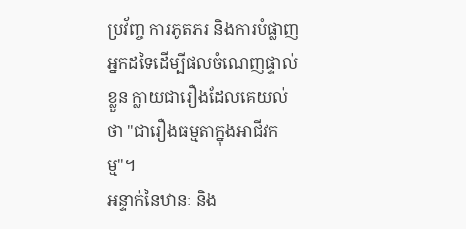ប្រវ័ញ្ច ការភូតភរ និងការបំផ្លាញអ្នកដទៃដើម្បីផលចំណេញផ្ទាល់ខ្លួន ក្លាយជារឿងដែលគេយល់ថា "ជារឿងធម្មតាក្នុងអាជីវកម្ម"។
អន្ទាក់នៃឋានៈ និង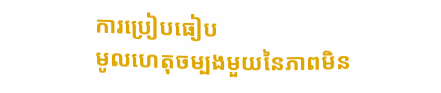ការប្រៀបធៀប
មូលហេតុចម្បងមួយនៃភាពមិន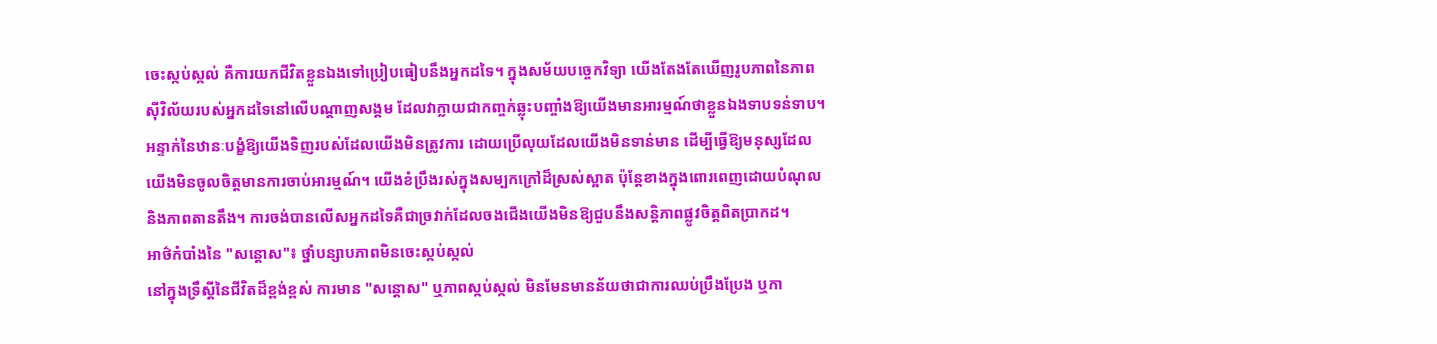ចេះស្កប់ស្កល់ គឺការយកជីវិតខ្លួនឯងទៅប្រៀបធៀបនឹងអ្នកដទៃ។ ក្នុងសម័យបច្ចេកវិទ្យា យើងតែងតែឃើញរូបភាពនៃភាពស៊ីវិល័យរបស់អ្នកដទៃនៅលើបណ្តាញសង្គម ដែលវាក្លាយជាកញ្ចក់ឆ្លុះបញ្ចាំងឱ្យយើងមានអារម្មណ៍ថាខ្លួនឯងទាបទន់ទាប។
អន្ទាក់នៃឋានៈបង្ខំឱ្យយើងទិញរបស់ដែលយើងមិនត្រូវការ ដោយប្រើលុយដែលយើងមិនទាន់មាន ដើម្បីធ្វើឱ្យមនុស្សដែលយើងមិនចូលចិត្តមានការចាប់អារម្មណ៍។ យើងខំប្រឹងរស់ក្នុងសម្បកក្រៅដ៏ស្រស់ស្អាត ប៉ុន្តែខាងក្នុងពោរពេញដោយបំណុល និងភាពតានតឹង។ ការចង់បានលើសអ្នកដទៃគឺជាច្រវាក់ដែលចងជើងយើងមិនឱ្យជួបនឹងសន្តិភាពផ្លូវចិត្តពិតប្រាកដ។
អាថ៌កំបាំងនៃ "សន្តោស"៖ ថ្នាំបន្សាបភាពមិនចេះស្កប់ស្កល់
នៅក្នុងទ្រឹស្ដីនៃជីវិតដ៏ខ្ពង់ខ្ពស់ ការមាន "សន្តោស" ឬភាពស្កប់ស្កល់ មិនមែនមានន័យថាជាការឈប់ប្រឹងប្រែង ឬកា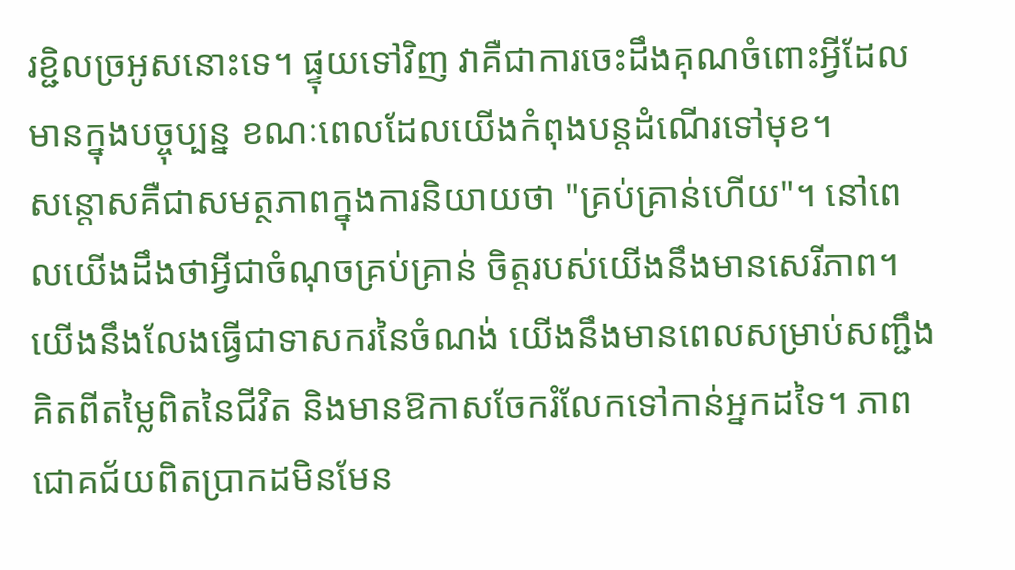រខ្ជិលច្រអូសនោះទេ។ ផ្ទុយទៅវិញ វាគឺជាការចេះដឹងគុណចំពោះអ្វីដែលមានក្នុងបច្ចុប្បន្ន ខណៈពេលដែលយើងកំពុងបន្តដំណើរទៅមុខ។
សន្តោសគឺជាសមត្ថភាពក្នុងការនិយាយថា "គ្រប់គ្រាន់ហើយ"។ នៅពេលយើងដឹងថាអ្វីជាចំណុចគ្រប់គ្រាន់ ចិត្តរបស់យើងនឹងមានសេរីភាព។ យើងនឹងលែងធ្វើជាទាសករនៃចំណង់ យើងនឹងមានពេលសម្រាប់សញ្ជឹងគិតពីតម្លៃពិតនៃជីវិត និងមានឱកាសចែករំលែកទៅកាន់អ្នកដទៃ។ ភាពជោគជ័យពិតប្រាកដមិនមែន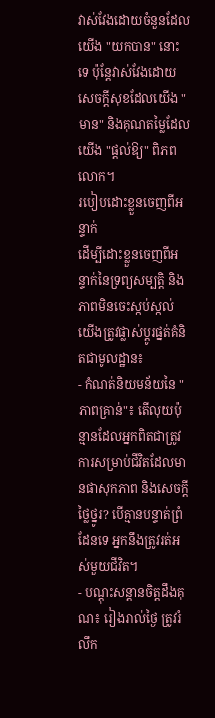វាស់វែងដោយចំនួនដែលយើង "យកបាន" នោះទេ ប៉ុន្តែវាស់វែងដោយសេចក្តីសុខដែលយើង "មាន" និងគុណតម្លៃដែលយើង "ផ្តល់ឱ្យ" ពិភពលោក។
របៀបដោះខ្លួនចេញពីអន្ទាក់
ដើម្បីដោះខ្លួនចេញពីអន្ទាក់នៃទ្រព្យសម្បត្តិ និងភាពមិនចេះស្កប់ស្កល់ យើងត្រូវផ្លាស់ប្តូរផ្នត់គំនិតជាមូលដ្ឋាន៖
- កំណត់និយមន័យនៃ "ភាពគ្រាន់"៖ តើលុយប៉ុន្មានដែលអ្នកពិតជាត្រូវការសម្រាប់ជីវិតដែលមានផាសុកភាព និងសេចក្តីថ្លៃថ្នូរ? បើគ្មានបន្ទាត់ព្រំដែនទេ អ្នកនឹងត្រូវរត់អស់មួយជីវិត។
- បណ្តុះសន្តានចិត្តដឹងគុណ៖ រៀងរាល់ថ្ងៃ ត្រូវរំលឹក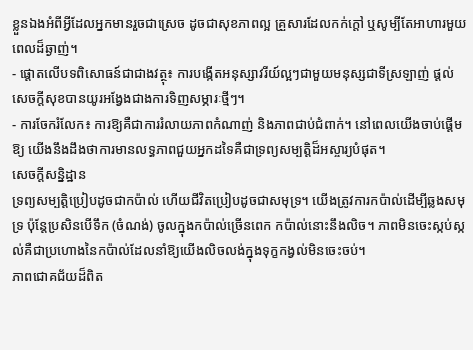ខ្លួនឯងអំពីអ្វីដែលអ្នកមានរួចជាស្រេច ដូចជាសុខភាពល្អ គ្រួសារដែលកក់ក្តៅ ឬសូម្បីតែអាហារមួយពេលដ៏ឆ្ងាញ់។
- ផ្តោតលើបទពិសោធន៍ជាជាងវត្ថុ៖ ការបង្កើតអនុស្សាវរីយ៍ល្អៗជាមួយមនុស្សជាទីស្រឡាញ់ ផ្ដល់សេចក្តីសុខបានយូរអង្វែងជាងការទិញសម្ភារៈថ្មីៗ។
- ការចែករំលែក៖ ការឱ្យគឺជាការរំលាយភាពកំណាញ់ និងភាពជាប់ជំពាក់។ នៅពេលយើងចាប់ផ្ដើមឱ្យ យើងនឹងដឹងថាការមានលទ្ធភាពជួយអ្នកដទៃគឺជាទ្រព្យសម្បត្តិដ៏អស្ចារ្យបំផុត។
សេចក្តីសន្និដ្ឋាន
ទ្រព្យសម្បត្តិប្រៀបដូចជាកប៉ាល់ ហើយជីវិតប្រៀបដូចជាសមុទ្រ។ យើងត្រូវការកប៉ាល់ដើម្បីឆ្លងសមុទ្រ ប៉ុន្តែប្រសិនបើទឹក (ចំណង់) ចូលក្នុងកប៉ាល់ច្រើនពេក កប៉ាល់នោះនឹងលិច។ ភាពមិនចេះស្កប់ស្កល់គឺជាប្រហោងនៃកប៉ាល់ដែលនាំឱ្យយើងលិចលង់ក្នុងទុក្ខកង្វល់មិនចេះចប់។
ភាពជោគជ័យដ៏ពិត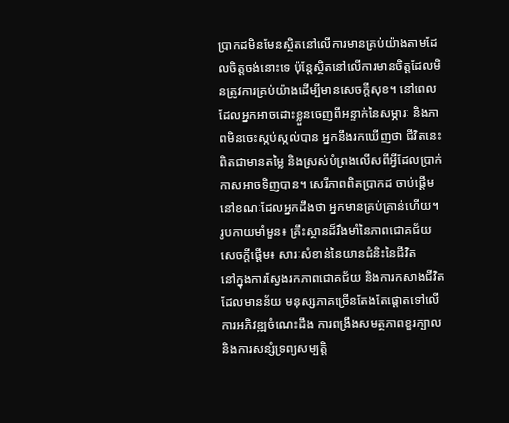ប្រាកដមិនមែនស្ថិតនៅលើការមានគ្រប់យ៉ាងតាមដែលចិត្តចង់នោះទេ ប៉ុន្តែស្ថិតនៅលើការមានចិត្តដែលមិនត្រូវការគ្រប់យ៉ាងដើម្បីមានសេចក្តីសុខ។ នៅពេលដែលអ្នកអាចដោះខ្លួនចេញពីអន្ទាក់នៃសម្ភារៈ និងភាពមិនចេះស្កប់ស្កល់បាន អ្នកនឹងរកឃើញថា ជីវិតនេះពិតជាមានតម្លៃ និងស្រស់បំព្រងលើសពីអ្វីដែលប្រាក់កាសអាចទិញបាន។ សេរីភាពពិតប្រាកដ ចាប់ផ្ដើមនៅខណៈដែលអ្នកដឹងថា អ្នកមានគ្រប់គ្រាន់ហើយ។
រូបកាយមាំមួន៖ គ្រឹះស្ថានដ៏រឹងមាំនៃភាពជោគជ័យ
សេចក្តីផ្តើម៖ សារៈសំខាន់នៃយានជំនិះនៃជីវិត
នៅក្នុងការស្វែងរកភាពជោគជ័យ និងការកសាងជីវិតដែលមានន័យ មនុស្សភាគច្រើនតែងតែផ្តោតទៅលើការអភិវឌ្ឍចំណេះដឹង ការពង្រឹងសមត្ថភាពខួរក្បាល និងការសន្សំទ្រព្យសម្បត្តិ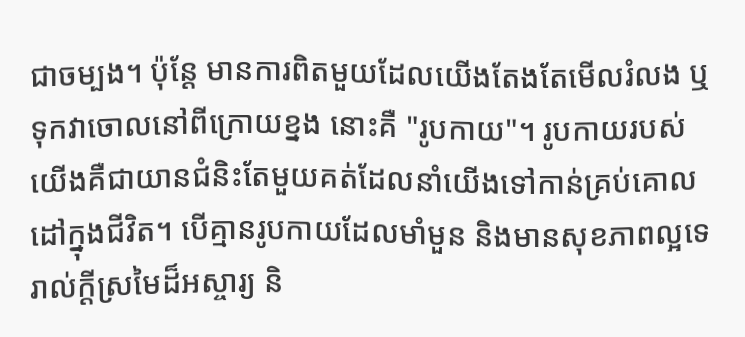ជាចម្បង។ ប៉ុន្តែ មានការពិតមួយដែលយើងតែងតែមើលរំលង ឬទុកវាចោលនៅពីក្រោយខ្នង នោះគឺ "រូបកាយ"។ រូបកាយរបស់យើងគឺជាយានជំនិះតែមួយគត់ដែលនាំយើងទៅកាន់គ្រប់គោលដៅក្នុងជីវិត។ បើគ្មានរូបកាយដែលមាំមួន និងមានសុខភាពល្អទេ រាល់ក្តីស្រមៃដ៏អស្ចារ្យ និ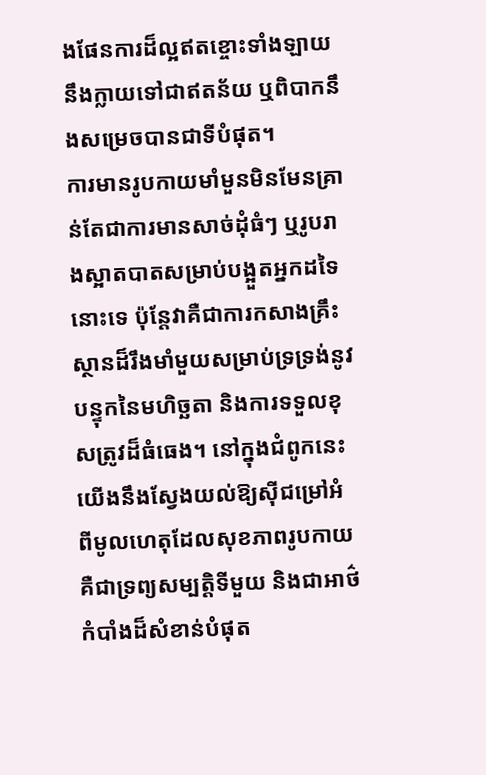ងផែនការដ៏ល្អឥតខ្ចោះទាំងឡាយ នឹងក្លាយទៅជាឥតន័យ ឬពិបាកនឹងសម្រេចបានជាទីបំផុត។
ការមានរូបកាយមាំមួនមិនមែនគ្រាន់តែជាការមានសាច់ដុំធំៗ ឬរូបរាងស្អាតបាតសម្រាប់បង្អួតអ្នកដទៃនោះទេ ប៉ុន្តែវាគឺជាការកសាងគ្រឹះស្ថានដ៏រឹងមាំមួយសម្រាប់ទ្រទ្រង់នូវបន្ទុកនៃមហិច្ឆតា និងការទទួលខុសត្រូវដ៏ធំធេង។ នៅក្នុងជំពូកនេះ យើងនឹងស្វែងយល់ឱ្យស៊ីជម្រៅអំពីមូលហេតុដែលសុខភាពរូបកាយគឺជាទ្រព្យសម្បត្តិទីមួយ និងជាអាថ៌កំបាំងដ៏សំខាន់បំផុត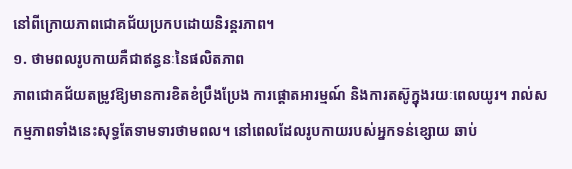នៅពីក្រោយភាពជោគជ័យប្រកបដោយនិរន្តរភាព។
១. ថាមពលរូបកាយគឺជាឥន្ធនៈនៃផលិតភាព
ភាពជោគជ័យតម្រូវឱ្យមានការខិតខំប្រឹងប្រែង ការផ្តោតអារម្មណ៍ និងការតស៊ូក្នុងរយៈពេលយូរ។ រាល់សកម្មភាពទាំងនេះសុទ្ធតែទាមទារថាមពល។ នៅពេលដែលរូបកាយរបស់អ្នកទន់ខ្សោយ ឆាប់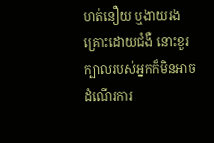ហត់នឿយ ឬងាយរងគ្រោះដោយជំងឺ នោះខួរក្បាលរបស់អ្នកក៏មិនអាចដំណើរការ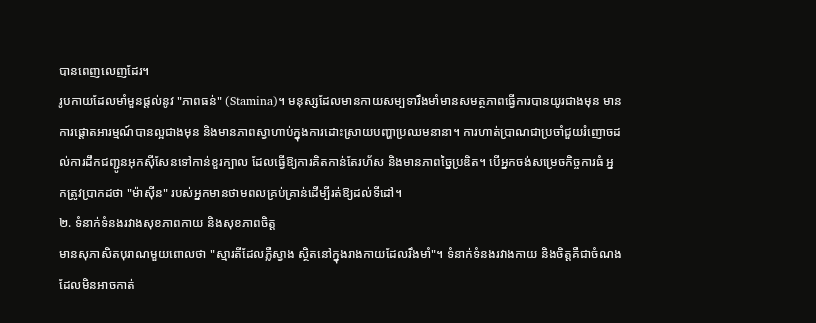បានពេញលេញដែរ។
រូបកាយដែលមាំមួនផ្តល់នូវ "ភាពធន់" (Stamina)។ មនុស្សដែលមានកាយសម្បទារឹងមាំមានសមត្ថភាពធ្វើការបានយូរជាងមុន មានការផ្តោតអារម្មណ៍បានល្អជាងមុន និងមានភាពស្វាហាប់ក្នុងការដោះស្រាយបញ្ហាប្រឈមនានា។ ការហាត់ប្រាណជាប្រចាំជួយរំញោចដល់ការដឹកជញ្ជូនអុកស៊ីសែនទៅកាន់ខួរក្បាល ដែលធ្វើឱ្យការគិតកាន់តែរហ័ស និងមានភាពច្នៃប្រឌិត។ បើអ្នកចង់សម្រេចកិច្ចការធំ អ្នកត្រូវប្រាកដថា "ម៉ាស៊ីន" របស់អ្នកមានថាមពលគ្រប់គ្រាន់ដើម្បីរត់ឱ្យដល់ទីដៅ។
២. ទំនាក់ទំនងរវាងសុខភាពកាយ និងសុខភាពចិត្ត
មានសុភាសិតបុរាណមួយពោលថា "ស្មារតីដែលភ្លឺស្វាង ស្ថិតនៅក្នុងរាងកាយដែលរឹងមាំ"។ ទំនាក់ទំនងរវាងកាយ និងចិត្តគឺជាចំណងដែលមិនអាចកាត់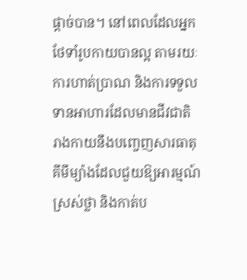ផ្តាច់បាន។ នៅពេលដែលអ្នកថែទាំរូបកាយបានល្អ តាមរយៈការហាត់ប្រាណ និងការទទួលទានអាហារដែលមានជីវជាតិ រាងកាយនឹងបញ្ចេញសារធាតុគីមីម្យ៉ាងដែលជួយឱ្យអារម្មណ៍ស្រស់ថ្លា និងកាត់ប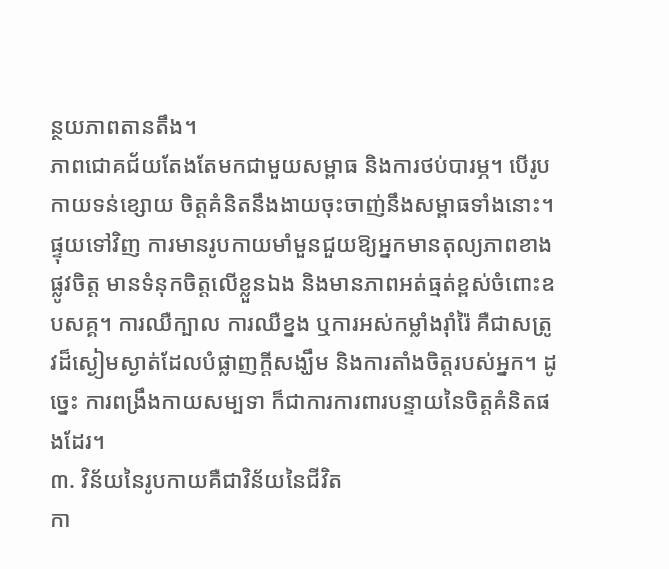ន្ថយភាពតានតឹង។
ភាពជោគជ័យតែងតែមកជាមួយសម្ពាធ និងការថប់បារម្ភ។ បើរូបកាយទន់ខ្សោយ ចិត្តគំនិតនឹងងាយចុះចាញ់នឹងសម្ពាធទាំងនោះ។ ផ្ទុយទៅវិញ ការមានរូបកាយមាំមួនជួយឱ្យអ្នកមានតុល្យភាពខាងផ្លូវចិត្ត មានទំនុកចិត្តលើខ្លួនឯង និងមានភាពអត់ធ្មត់ខ្ពស់ចំពោះឧបសគ្គ។ ការឈឺក្បាល ការឈឺខ្នង ឬការអស់កម្លាំងរ៉ាំរ៉ៃ គឺជាសត្រូវដ៏ស្ងៀមស្ងាត់ដែលបំផ្លាញក្តីសង្ឃឹម និងការតាំងចិត្តរបស់អ្នក។ ដូច្នេះ ការពង្រឹងកាយសម្បទា ក៏ជាការការពារបន្ទាយនៃចិត្តគំនិតផងដែរ។
៣. វិន័យនៃរូបកាយគឺជាវិន័យនៃជីវិត
កា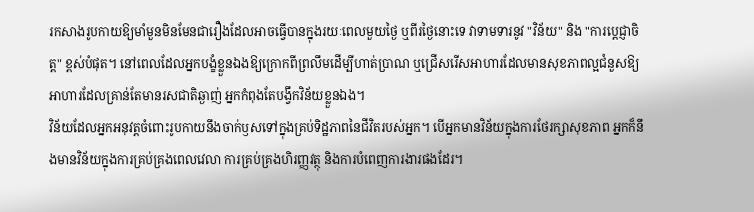រកសាងរូបកាយឱ្យមាំមួនមិនមែនជារឿងដែលអាចធ្វើបានក្នុងរយៈពេលមួយថ្ងៃ ឬពីរថ្ងៃនោះទេ វាទាមទារនូវ "វិន័យ" និង "ការប្តេជ្ញាចិត្ត" ខ្ពស់បំផុត។ នៅពេលដែលអ្នកបង្ខំខ្លួនឯងឱ្យក្រោកពីព្រលឹមដើម្បីហាត់ប្រាណ ឬជ្រើសរើសអាហារដែលមានសុខភាពល្អជំនួសឱ្យអាហារដែលគ្រាន់តែមានរសជាតិឆ្ងាញ់ អ្នកកំពុងតែបង្វឹកវិន័យខ្លួនឯង។
វិន័យដែលអ្នកអនុវត្តចំពោះរូបកាយនឹងចាក់ឫសទៅក្នុងគ្រប់ទិដ្ឋភាពនៃជីវិតរបស់អ្នក។ បើអ្នកមានវិន័យក្នុងការថែរក្សាសុខភាព អ្នកក៏នឹងមានវិន័យក្នុងការគ្រប់គ្រងពេលវេលា ការគ្រប់គ្រងហិរញ្ញវត្ថុ និងការបំពេញការងារផងដែរ។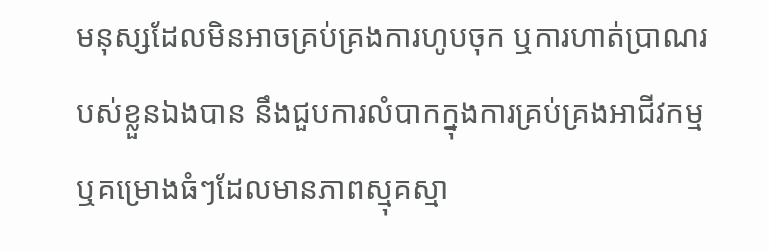មនុស្សដែលមិនអាចគ្រប់គ្រងការហូបចុក ឬការហាត់ប្រាណរបស់ខ្លួនឯងបាន នឹងជួបការលំបាកក្នុងការគ្រប់គ្រងអាជីវកម្ម ឬគម្រោងធំៗដែលមានភាពស្មុគស្មា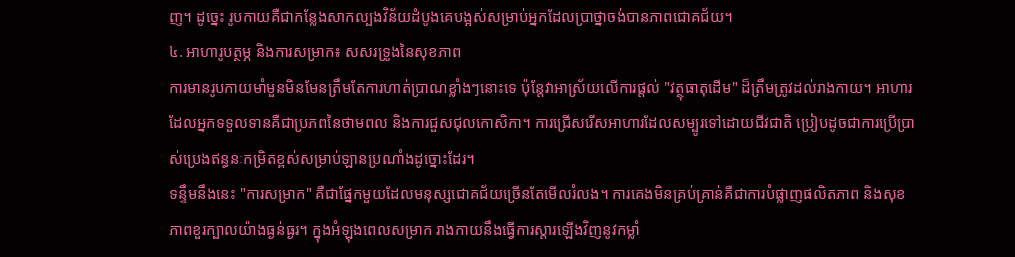ញ។ ដូច្នេះ រូបកាយគឺជាកន្លែងសាកល្បងវិន័យដំបូងគេបង្អស់សម្រាប់អ្នកដែលប្រាថ្នាចង់បានភាពជោគជ័យ។
៤. អាហារូបត្ថម្ភ និងការសម្រាក៖ សសរទ្រូងនៃសុខភាព
ការមានរូបកាយមាំមួនមិនមែនត្រឹមតែការហាត់ប្រាណខ្លាំងៗនោះទេ ប៉ុន្តែវាអាស្រ័យលើការផ្តល់ "វត្ថុធាតុដើម" ដ៏ត្រឹមត្រូវដល់រាងកាយ។ អាហារដែលអ្នកទទួលទានគឺជាប្រភពនៃថាមពល និងការជួសជុលកោសិកា។ ការជ្រើសរើសអាហារដែលសម្បូរទៅដោយជីវជាតិ ប្រៀបដូចជាការប្រើប្រាស់ប្រេងឥន្ធនៈកម្រិតខ្ពស់សម្រាប់ឡានប្រណាំងដូច្នោះដែរ។
ទន្ទឹមនឹងនេះ "ការសម្រាក" គឺជាផ្នែកមួយដែលមនុស្សជោគជ័យច្រើនតែមើលរំលង។ ការគេងមិនគ្រប់គ្រាន់គឺជាការបំផ្លាញផលិតភាព និងសុខភាពខួរក្បាលយ៉ាងធ្ងន់ធ្ងរ។ ក្នុងអំឡុងពេលសម្រាក រាងកាយនឹងធ្វើការស្តារឡើងវិញនូវកម្លាំ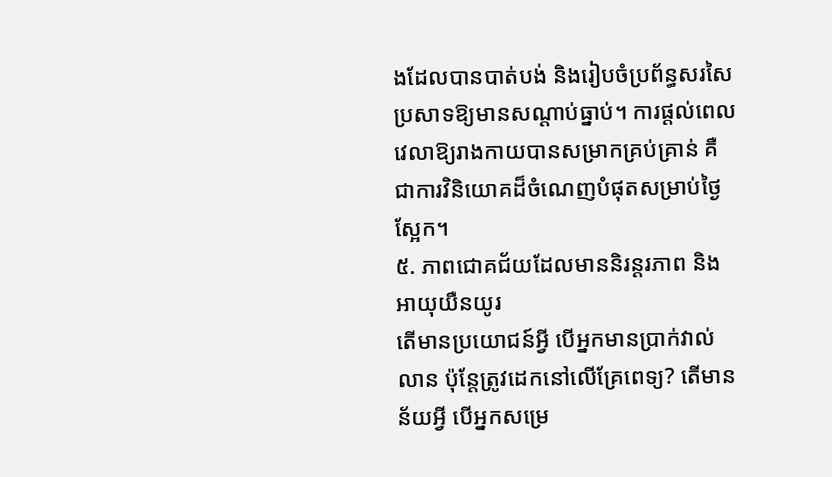ងដែលបានបាត់បង់ និងរៀបចំប្រព័ន្ធសរសៃប្រសាទឱ្យមានសណ្តាប់ធ្នាប់។ ការផ្តល់ពេលវេលាឱ្យរាងកាយបានសម្រាកគ្រប់គ្រាន់ គឺជាការវិនិយោគដ៏ចំណេញបំផុតសម្រាប់ថ្ងៃស្អែក។
៥. ភាពជោគជ័យដែលមាននិរន្តរភាព និងអាយុយឺនយូរ
តើមានប្រយោជន៍អ្វី បើអ្នកមានប្រាក់វាល់លាន ប៉ុន្តែត្រូវដេកនៅលើគ្រែពេទ្យ? តើមានន័យអ្វី បើអ្នកសម្រេ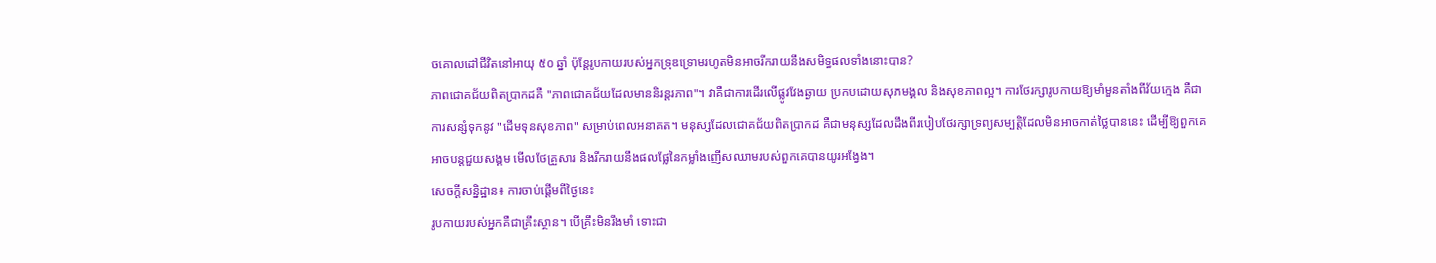ចគោលដៅជីវិតនៅអាយុ ៥០ ឆ្នាំ ប៉ុន្តែរូបកាយរបស់អ្នកទ្រុឌទ្រោមរហូតមិនអាចរីករាយនឹងសមិទ្ធផលទាំងនោះបាន?
ភាពជោគជ័យពិតប្រាកដគឺ "ភាពជោគជ័យដែលមាននិរន្តរភាព"។ វាគឺជាការដើរលើផ្លូវវែងឆ្ងាយ ប្រកបដោយសុភមង្គល និងសុខភាពល្អ។ ការថែរក្សារូបកាយឱ្យមាំមួនតាំងពីវ័យក្មេង គឺជាការសន្សំទុកនូវ "ដើមទុនសុខភាព" សម្រាប់ពេលអនាគត។ មនុស្សដែលជោគជ័យពិតប្រាកដ គឺជាមនុស្សដែលដឹងពីរបៀបថែរក្សាទ្រព្យសម្បត្តិដែលមិនអាចកាត់ថ្លៃបាននេះ ដើម្បីឱ្យពួកគេអាចបន្តជួយសង្គម មើលថែគ្រួសារ និងរីករាយនឹងផលផ្លែនៃកម្លាំងញើសឈាមរបស់ពួកគេបានយូរអង្វែង។
សេចក្តីសន្និដ្ឋាន៖ ការចាប់ផ្តើមពីថ្ងៃនេះ
រូបកាយរបស់អ្នកគឺជាគ្រឹះស្ថាន។ បើគ្រឹះមិនរឹងមាំ ទោះជា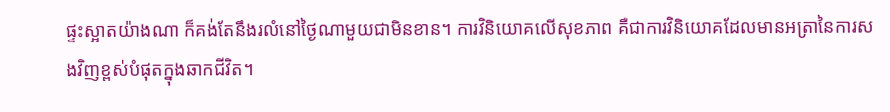ផ្ទះស្អាតយ៉ាងណា ក៏គង់តែនឹងរលំនៅថ្ងៃណាមួយជាមិនខាន។ ការវិនិយោគលើសុខភាព គឺជាការវិនិយោគដែលមានអត្រានៃការសងវិញខ្ពស់បំផុតក្នុងឆាកជីវិត។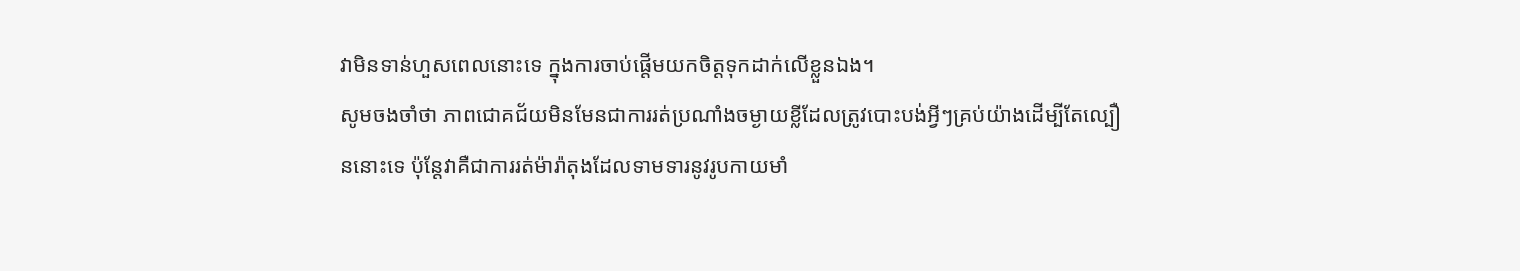វាមិនទាន់ហួសពេលនោះទេ ក្នុងការចាប់ផ្តើមយកចិត្តទុកដាក់លើខ្លួនឯង។
សូមចងចាំថា ភាពជោគជ័យមិនមែនជាការរត់ប្រណាំងចម្ងាយខ្លីដែលត្រូវបោះបង់អ្វីៗគ្រប់យ៉ាងដើម្បីតែល្បឿននោះទេ ប៉ុន្តែវាគឺជាការរត់ម៉ារ៉ាតុងដែលទាមទារនូវរូបកាយមាំ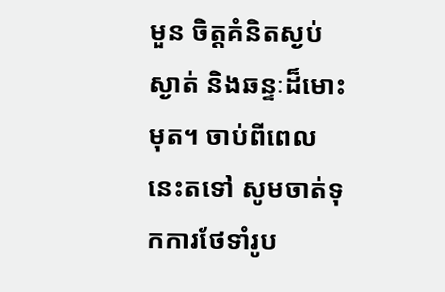មួន ចិត្តគំនិតស្ងប់ស្ងាត់ និងឆន្ទៈដ៏មោះមុត។ ចាប់ពីពេលនេះតទៅ សូមចាត់ទុកការថែទាំរូប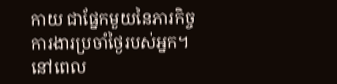កាយ ជាផ្នែកមួយនៃភារកិច្ចការងារប្រចាំថ្ងៃរបស់អ្នក។ នៅពេល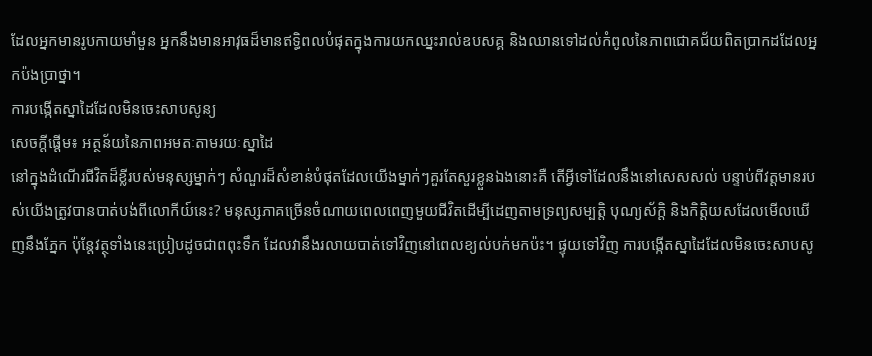ដែលអ្នកមានរូបកាយមាំមួន អ្នកនឹងមានអាវុធដ៏មានឥទ្ធិពលបំផុតក្នុងការយកឈ្នះរាល់ឧបសគ្គ និងឈានទៅដល់កំពូលនៃភាពជោគជ័យពិតប្រាកដដែលអ្នកប៉ងប្រាថ្នា។
ការបង្កើតស្នាដៃដែលមិនចេះសាបសូន្យ
សេចក្តីផ្តើម៖ អត្ថន័យនៃភាពអមតៈតាមរយៈស្នាដៃ
នៅក្នុងដំណើរជីវិតដ៏ខ្លីរបស់មនុស្សម្នាក់ៗ សំណួរដ៏សំខាន់បំផុតដែលយើងម្នាក់ៗគួរតែសួរខ្លួនឯងនោះគឺ តើអ្វីទៅដែលនឹងនៅសេសសល់ បន្ទាប់ពីវត្តមានរបស់យើងត្រូវបានបាត់បង់ពីលោកីយ៍នេះ? មនុស្សភាគច្រើនចំណាយពេលពេញមួយជីវិតដើម្បីដេញតាមទ្រព្យសម្បត្តិ បុណ្យស័ក្តិ និងកិត្តិយសដែលមើលឃើញនឹងភ្នែក ប៉ុន្តែវត្ថុទាំងនេះប្រៀបដូចជាពពុះទឹក ដែលវានឹងរលាយបាត់ទៅវិញនៅពេលខ្យល់បក់មកប៉ះ។ ផ្ទុយទៅវិញ ការបង្កើតស្នាដៃដែលមិនចេះសាបសូ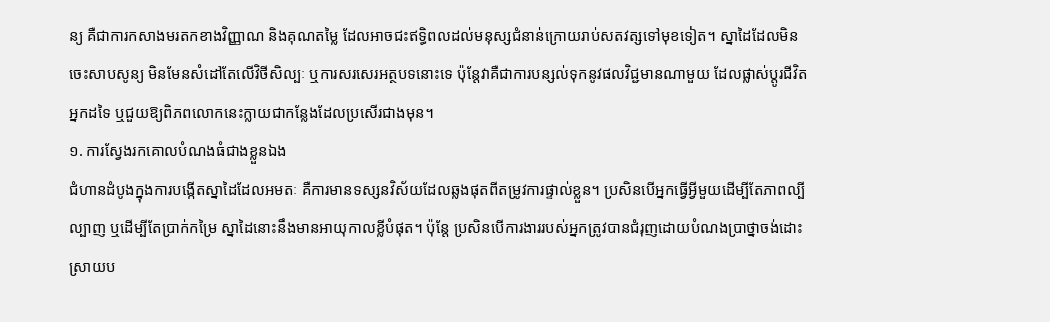ន្យ គឺជាការកសាងមរតកខាងវិញ្ញាណ និងគុណតម្លៃ ដែលអាចជះឥទ្ធិពលដល់មនុស្សជំនាន់ក្រោយរាប់សតវត្សទៅមុខទៀត។ ស្នាដៃដែលមិនចេះសាបសូន្យ មិនមែនសំដៅតែលើវិថីសិល្បៈ ឬការសរសេរអត្ថបទនោះទេ ប៉ុន្តែវាគឺជាការបន្សល់ទុកនូវផលវិជ្ជមានណាមួយ ដែលផ្លាស់ប្តូរជីវិតអ្នកដទៃ ឬជួយឱ្យពិភពលោកនេះក្លាយជាកន្លែងដែលប្រសើរជាងមុន។
១. ការស្វែងរកគោលបំណងធំជាងខ្លួនឯង
ជំហានដំបូងក្នុងការបង្កើតស្នាដៃដែលអមតៈ គឺការមានទស្សនវិស័យដែលឆ្លងផុតពីតម្រូវការផ្ទាល់ខ្លួន។ ប្រសិនបើអ្នកធ្វើអ្វីមួយដើម្បីតែភាពល្បីល្បាញ ឬដើម្បីតែប្រាក់កម្រៃ ស្នាដៃនោះនឹងមានអាយុកាលខ្លីបំផុត។ ប៉ុន្តែ ប្រសិនបើការងាររបស់អ្នកត្រូវបានជំរុញដោយបំណងប្រាថ្នាចង់ដោះស្រាយប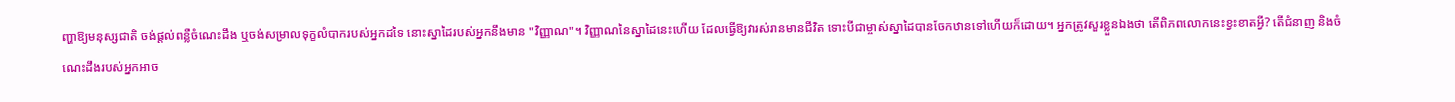ញ្ហាឱ្យមនុស្សជាតិ ចង់ផ្តល់ពន្លឺចំណេះដឹង ឬចង់សម្រាលទុក្ខលំបាករបស់អ្នកដទៃ នោះស្នាដៃរបស់អ្នកនឹងមាន "វិញ្ញាណ"។ វិញ្ញាណនៃស្នាដៃនេះហើយ ដែលធ្វើឱ្យវារស់រានមានជីវិត ទោះបីជាម្ចាស់ស្នាដៃបានចែកឋានទៅហើយក៏ដោយ។ អ្នកត្រូវសួរខ្លួនឯងថា តើពិភពលោកនេះខ្វះខាតអ្វី? តើជំនាញ និងចំណេះដឹងរបស់អ្នកអាច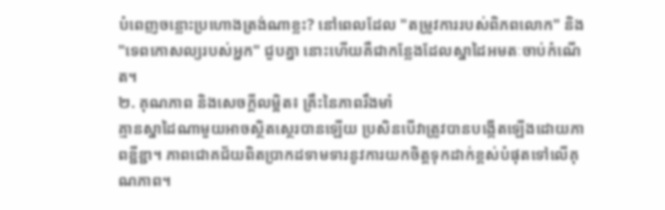បំពេញចន្លោះប្រហោងត្រង់ណាខ្លះ? នៅពេលដែល "តម្រូវការរបស់ពិភពលោក" និង "ទេពកោសល្យរបស់អ្នក" ជួបគ្នា នោះហើយគឺជាកន្លែងដែលស្នាដៃអមតៈចាប់កំណើត។
២. គុណភាព និងសេចក្តីលម្អិត៖ គ្រឹះនៃភាពរឹងមាំ
គ្មានស្នាដៃណាមួយអាចស្ថិតស្ថេរបានឡើយ ប្រសិនបើវាត្រូវបានបង្កើតឡើងដោយភាពខ្ជីខ្ជា។ ភាពជោគជ័យពិតប្រាកដទាមទារនូវការយកចិត្តទុកដាក់ខ្ពស់បំផុតទៅលើគុណភាព។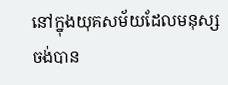នៅក្នុងយុគសម័យដែលមនុស្សចង់បាន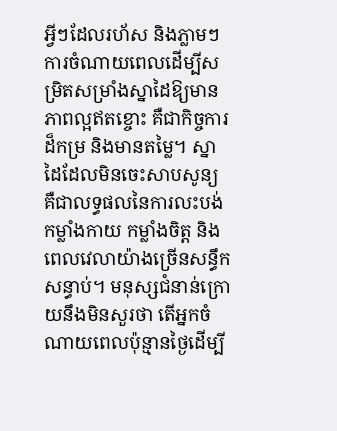អ្វីៗដែលរហ័ស និងភ្លាមៗ ការចំណាយពេលដើម្បីសម្រិតសម្រាំងស្នាដៃឱ្យមានភាពល្អឥតខ្ចោះ គឺជាកិច្ចការដ៏កម្រ និងមានតម្លៃ។ ស្នាដៃដែលមិនចេះសាបសូន្យ គឺជាលទ្ធផលនៃការលះបង់ កម្លាំងកាយ កម្លាំងចិត្ត និងពេលវេលាយ៉ាងច្រើនសន្ធឹកសន្ធាប់។ មនុស្សជំនាន់ក្រោយនឹងមិនសួរថា តើអ្នកចំណាយពេលប៉ុន្មានថ្ងៃដើម្បី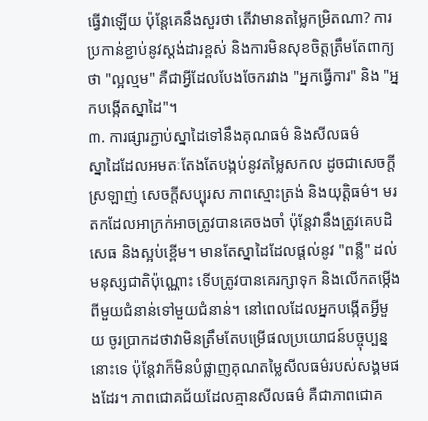ធ្វើវាឡើយ ប៉ុន្តែគេនឹងសួរថា តើវាមានតម្លៃកម្រិតណា? ការប្រកាន់ខ្ជាប់នូវស្តង់ដារខ្ពស់ និងការមិនសុខចិត្តត្រឹមតែពាក្យថា "ល្អល្មម" គឺជាអ្វីដែលបែងចែករវាង "អ្នកធ្វើការ" និង "អ្នកបង្កើតស្នាដៃ"។
៣. ការផ្សារភ្ជាប់ស្នាដៃទៅនឹងគុណធម៌ និងសីលធម៌
ស្នាដៃដែលអមតៈតែងតែបង្កប់នូវតម្លៃសកល ដូចជាសេចក្តីស្រឡាញ់ សេចក្តីសប្បុរស ភាពស្មោះត្រង់ និងយុត្តិធម៌។ មរតកដែលអាក្រក់អាចត្រូវបានគេចងចាំ ប៉ុន្តែវានឹងត្រូវគេបដិសេធ និងស្អប់ខ្ពើម។ មានតែស្នាដៃដែលផ្តល់នូវ "ពន្លឺ" ដល់មនុស្សជាតិប៉ុណ្ណោះ ទើបត្រូវបានគេរក្សាទុក និងលើកតម្កើងពីមួយជំនាន់ទៅមួយជំនាន់។ នៅពេលដែលអ្នកបង្កើតអ្វីមួយ ចូរប្រាកដថាវាមិនត្រឹមតែបម្រើផលប្រយោជន៍បច្ចុប្បន្ននោះទេ ប៉ុន្តែវាក៏មិនបំផ្លាញគុណតម្លៃសីលធម៌របស់សង្គមផងដែរ។ ភាពជោគជ័យដែលគ្មានសីលធម៌ គឺជាភាពជោគ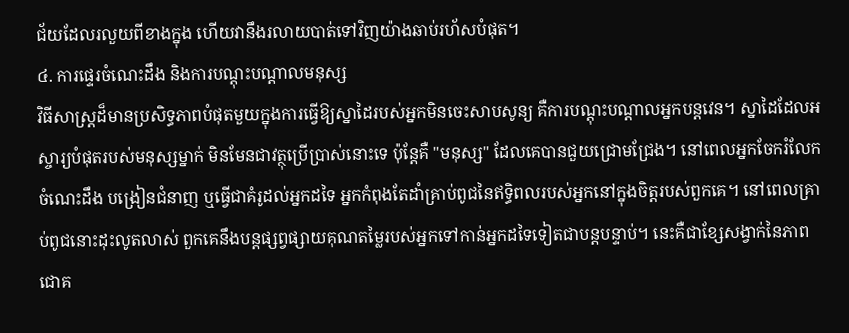ជ័យដែលរលួយពីខាងក្នុង ហើយវានឹងរលាយបាត់ទៅវិញយ៉ាងឆាប់រហ័សបំផុត។
៤. ការផ្ទេរចំណេះដឹង និងការបណ្តុះបណ្តាលមនុស្ស
វិធីសាស្ត្រដ៏មានប្រសិទ្ធភាពបំផុតមួយក្នុងការធ្វើឱ្យស្នាដៃរបស់អ្នកមិនចេះសាបសូន្យ គឺការបណ្តុះបណ្តាលអ្នកបន្តវេន។ ស្នាដៃដែលអស្ចារ្យបំផុតរបស់មនុស្សម្នាក់ មិនមែនជាវត្ថុប្រើប្រាស់នោះទេ ប៉ុន្តែគឺ "មនុស្ស" ដែលគេបានជួយជ្រោមជ្រែង។ នៅពេលអ្នកចែករំលែកចំណេះដឹង បង្រៀនជំនាញ ឬធ្វើជាគំរូដល់អ្នកដទៃ អ្នកកំពុងតែដាំគ្រាប់ពូជនៃឥទ្ធិពលរបស់អ្នកនៅក្នុងចិត្តរបស់ពួកគេ។ នៅពេលគ្រាប់ពូជនោះដុះលូតលាស់ ពួកគេនឹងបន្តផ្សព្វផ្សាយគុណតម្លៃរបស់អ្នកទៅកាន់អ្នកដទៃទៀតជាបន្តបន្ទាប់។ នេះគឺជាខ្សែសង្វាក់នៃភាពជោគ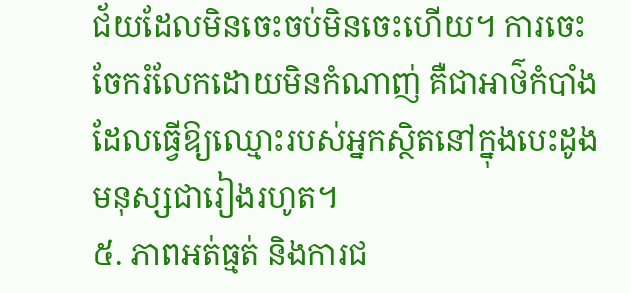ជ័យដែលមិនចេះចប់មិនចេះហើយ។ ការចេះចែករំលែកដោយមិនកំណាញ់ គឺជាអាថ៌កំបាំងដែលធ្វើឱ្យឈ្មោះរបស់អ្នកស្ថិតនៅក្នុងបេះដូងមនុស្សជារៀងរហូត។
៥. ភាពអត់ធ្មត់ និងការជ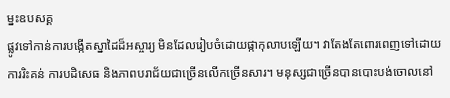ម្នះឧបសគ្គ
ផ្លូវទៅកាន់ការបង្កើតស្នាដៃដ៏អស្ចារ្យ មិនដែលរៀបចំដោយផ្កាកុលាបឡើយ។ វាតែងតែពោរពេញទៅដោយការរិះគន់ ការបដិសេធ និងភាពបរាជ័យជាច្រើនលើកច្រើនសារ។ មនុស្សជាច្រើនបានបោះបង់ចោលនៅ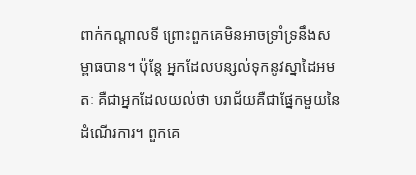ពាក់កណ្តាលទី ព្រោះពួកគេមិនអាចទ្រាំទ្រនឹងសម្ពាធបាន។ ប៉ុន្តែ អ្នកដែលបន្សល់ទុកនូវស្នាដៃអមតៈ គឺជាអ្នកដែលយល់ថា បរាជ័យគឺជាផ្នែកមួយនៃដំណើរការ។ ពួកគេ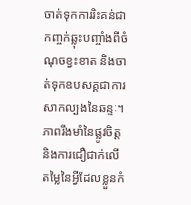ចាត់ទុកការរិះគន់ជាកញ្ចក់ឆ្លុះបញ្ចាំងពីចំណុចខ្វះខាត និងចាត់ទុកឧបសគ្គជាការសាកល្បងនៃឆន្ទៈ។ ភាពរឹងមាំនៃផ្លូវចិត្ត និងការជឿជាក់លើតម្លៃនៃអ្វីដែលខ្លួនកំ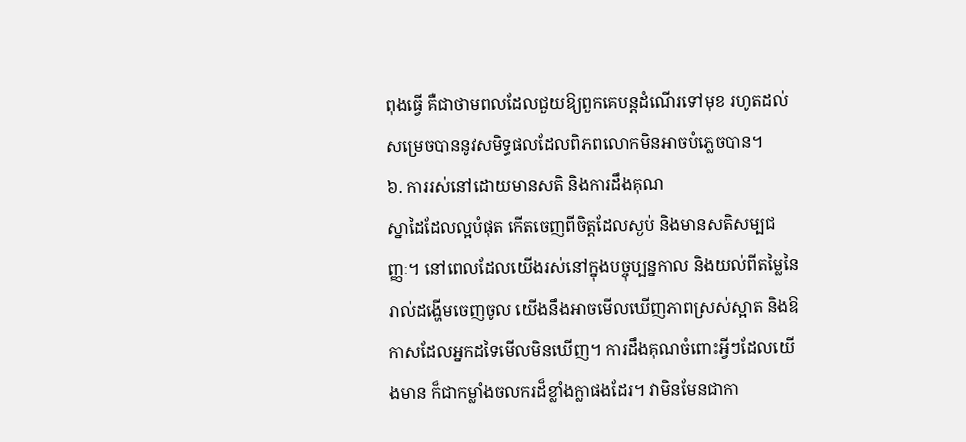ពុងធ្វើ គឺជាថាមពលដែលជួយឱ្យពួកគេបន្តដំណើរទៅមុខ រហូតដល់សម្រេចបាននូវសមិទ្ធផលដែលពិភពលោកមិនអាចបំភ្លេចបាន។
៦. ការរស់នៅដោយមានសតិ និងការដឹងគុណ
ស្នាដៃដែលល្អបំផុត កើតចេញពីចិត្តដែលស្ងប់ និងមានសតិសម្បជញ្ញៈ។ នៅពេលដែលយើងរស់នៅក្នុងបច្ចុប្បន្នកាល និងយល់ពីតម្លៃនៃរាល់ដង្ហើមចេញចូល យើងនឹងអាចមើលឃើញភាពស្រស់ស្អាត និងឱកាសដែលអ្នកដទៃមើលមិនឃើញ។ ការដឹងគុណចំពោះអ្វីៗដែលយើងមាន ក៏ជាកម្លាំងចលករដ៏ខ្លាំងក្លាផងដែរ។ វាមិនមែនជាកា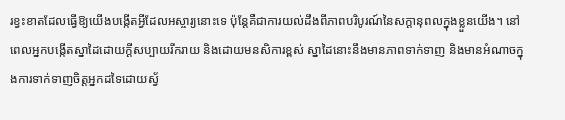រខ្វះខាតដែលធ្វើឱ្យយើងបង្កើតអ្វីដែលអស្ចារ្យនោះទេ ប៉ុន្តែគឺជាការយល់ដឹងពីភាពបរិបូរណ៍នៃសក្តានុពលក្នុងខ្លួនយើង។ នៅពេលអ្នកបង្កើតស្នាដៃដោយក្តីសប្បាយរីករាយ និងដោយមនសិការខ្ពស់ ស្នាដៃនោះនឹងមានភាពទាក់ទាញ និងមានអំណាចក្នុងការទាក់ទាញចិត្តអ្នកដទៃដោយស្វ័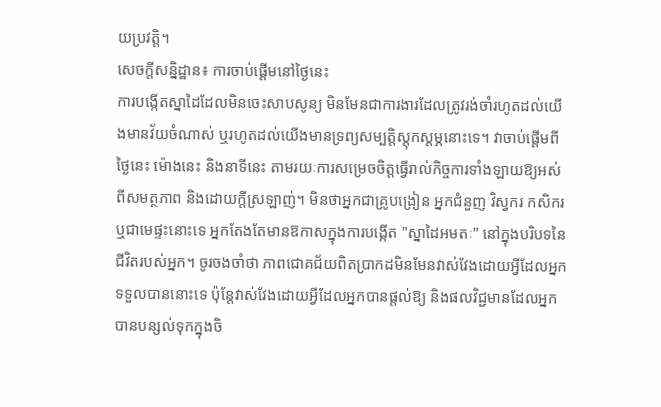យប្រវត្តិ។
សេចក្តីសន្និដ្ឋាន៖ ការចាប់ផ្តើមនៅថ្ងៃនេះ
ការបង្កើតស្នាដៃដែលមិនចេះសាបសូន្យ មិនមែនជាការងារដែលត្រូវរង់ចាំរហូតដល់យើងមានវ័យចំណាស់ ឬរហូតដល់យើងមានទ្រព្យសម្បត្តិស្តុកស្តម្ភនោះទេ។ វាចាប់ផ្តើមពីថ្ងៃនេះ ម៉ោងនេះ និងនាទីនេះ តាមរយៈការសម្រេចចិត្តធ្វើរាល់កិច្ចការទាំងឡាយឱ្យអស់ពីសមត្ថភាព និងដោយក្តីស្រឡាញ់។ មិនថាអ្នកជាគ្រូបង្រៀន អ្នកជំនួញ វិស្វករ កសិករ ឬជាមេផ្ទះនោះទេ អ្នកតែងតែមានឱកាសក្នុងការបង្កើត "ស្នាដៃអមតៈ" នៅក្នុងបរិបទនៃជីវិតរបស់អ្នក។ ចូរចងចាំថា ភាពជោគជ័យពិតប្រាកដមិនមែនវាស់វែងដោយអ្វីដែលអ្នកទទួលបាននោះទេ ប៉ុន្តែវាស់វែងដោយអ្វីដែលអ្នកបានផ្តល់ឱ្យ និងផលវិជ្ជមានដែលអ្នកបានបន្សល់ទុកក្នុងចិ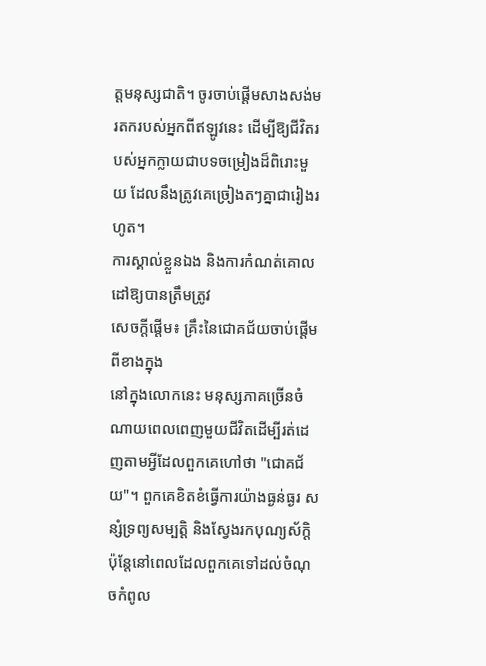ត្តមនុស្សជាតិ។ ចូរចាប់ផ្តើមសាងសង់មរតករបស់អ្នកពីឥឡូវនេះ ដើម្បីឱ្យជីវិតរបស់អ្នកក្លាយជាបទចម្រៀងដ៏ពិរោះមួយ ដែលនឹងត្រូវគេច្រៀងតៗគ្នាជារៀងរហូត។
ការស្គាល់ខ្លួនឯង និងការកំណត់គោលដៅឱ្យបានត្រឹមត្រូវ
សេចក្តីផ្តើម៖ គ្រឹះនៃជោគជ័យចាប់ផ្តើមពីខាងក្នុង
នៅក្នុងលោកនេះ មនុស្សភាគច្រើនចំណាយពេលពេញមួយជីវិតដើម្បីរត់ដេញតាមអ្វីដែលពួកគេហៅថា "ជោគជ័យ"។ ពួកគេខិតខំធ្វើការយ៉ាងធ្ងន់ធ្ងរ សន្សំទ្រព្យសម្បត្តិ និងស្វែងរកបុណ្យស័ក្តិ ប៉ុន្តែនៅពេលដែលពួកគេទៅដល់ចំណុចកំពូល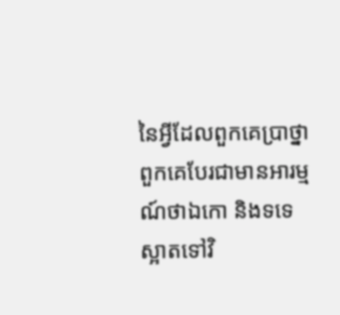នៃអ្វីដែលពួកគេប្រាថ្នា ពួកគេបែរជាមានអារម្មណ៍ថាឯកោ និងទទេស្អាតទៅវិ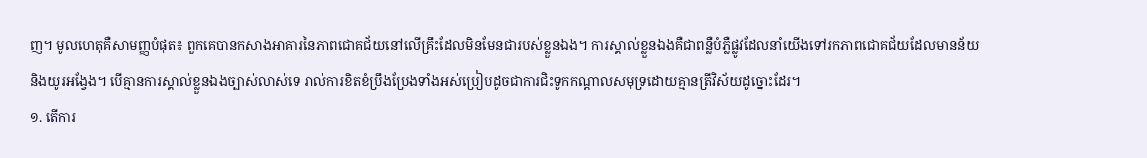ញ។ មូលហេតុគឺសាមញ្ញបំផុត៖ ពួកគេបានកសាងអាគារនៃភាពជោគជ័យនៅលើគ្រឹះដែលមិនមែនជារបស់ខ្លួនឯង។ ការស្គាល់ខ្លួនឯងគឺជាពន្លឺបំភ្លឺផ្លូវដែលនាំយើងទៅរកភាពជោគជ័យដែលមានន័យ និងយូរអង្វែង។ បើគ្មានការស្គាល់ខ្លួនឯងច្បាស់លាស់ទេ រាល់ការខិតខំប្រឹងប្រែងទាំងអស់ប្រៀបដូចជាការជិះទូកកណ្តាលសមុទ្រដោយគ្មានត្រីវិស័យដូច្នោះដែរ។
១. តើការ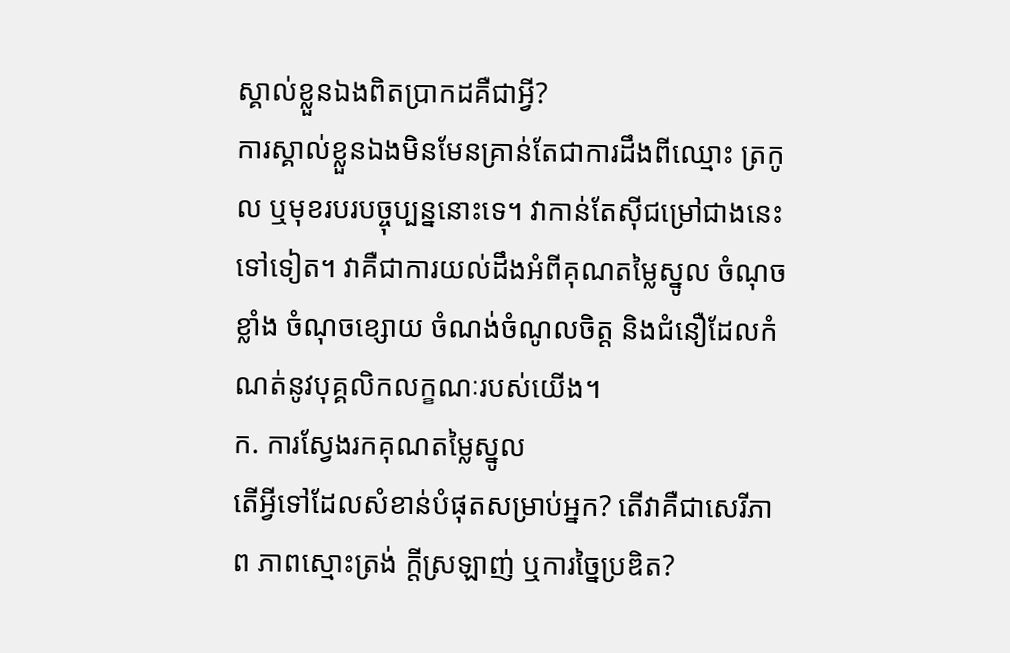ស្គាល់ខ្លួនឯងពិតប្រាកដគឺជាអ្វី?
ការស្គាល់ខ្លួនឯងមិនមែនគ្រាន់តែជាការដឹងពីឈ្មោះ ត្រកូល ឬមុខរបរបច្ចុប្បន្ននោះទេ។ វាកាន់តែស៊ីជម្រៅជាងនេះទៅទៀត។ វាគឺជាការយល់ដឹងអំពីគុណតម្លៃស្នូល ចំណុចខ្លាំង ចំណុចខ្សោយ ចំណង់ចំណូលចិត្ត និងជំនឿដែលកំណត់នូវបុគ្គលិកលក្ខណៈរបស់យើង។
ក. ការស្វែងរកគុណតម្លៃស្នូល
តើអ្វីទៅដែលសំខាន់បំផុតសម្រាប់អ្នក? តើវាគឺជាសេរីភាព ភាពស្មោះត្រង់ ក្តីស្រឡាញ់ ឬការច្នៃប្រឌិត?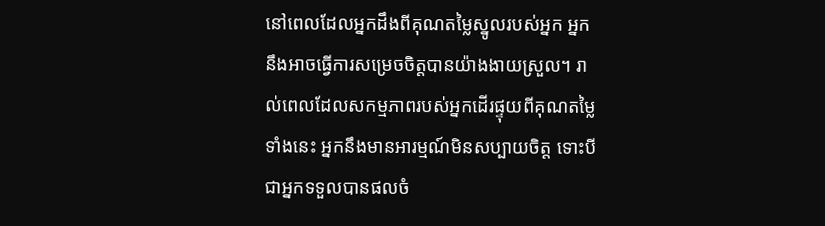នៅពេលដែលអ្នកដឹងពីគុណតម្លៃស្នូលរបស់អ្នក អ្នកនឹងអាចធ្វើការសម្រេចចិត្តបានយ៉ាងងាយស្រួល។ រាល់ពេលដែលសកម្មភាពរបស់អ្នកដើរផ្ទុយពីគុណតម្លៃទាំងនេះ អ្នកនឹងមានអារម្មណ៍មិនសប្បាយចិត្ត ទោះបីជាអ្នកទទួលបានផលចំ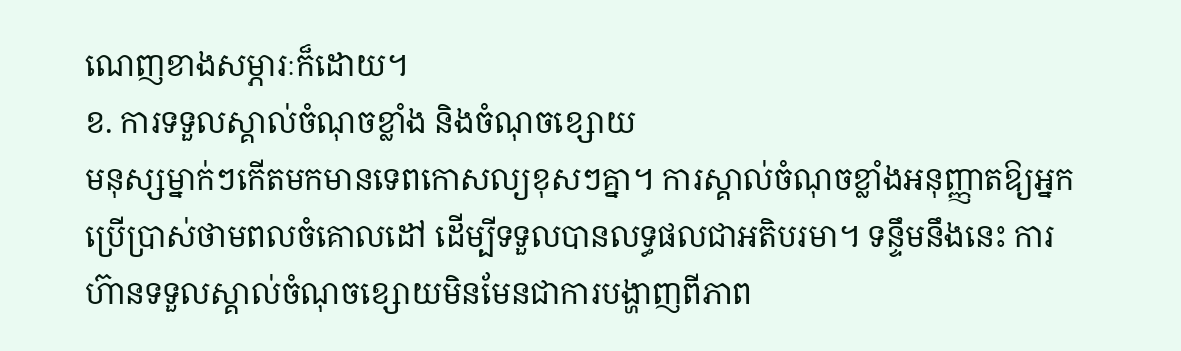ណេញខាងសម្ភារៈក៏ដោយ។
ខ. ការទទួលស្គាល់ចំណុចខ្លាំង និងចំណុចខ្សោយ
មនុស្សម្នាក់ៗកើតមកមានទេពកោសល្យខុសៗគ្នា។ ការស្គាល់ចំណុចខ្លាំងអនុញ្ញាតឱ្យអ្នកប្រើប្រាស់ថាមពលចំគោលដៅ ដើម្បីទទួលបានលទ្ធផលជាអតិបរមា។ ទន្ទឹមនឹងនេះ ការហ៊ានទទួលស្គាល់ចំណុចខ្សោយមិនមែនជាការបង្ហាញពីភាព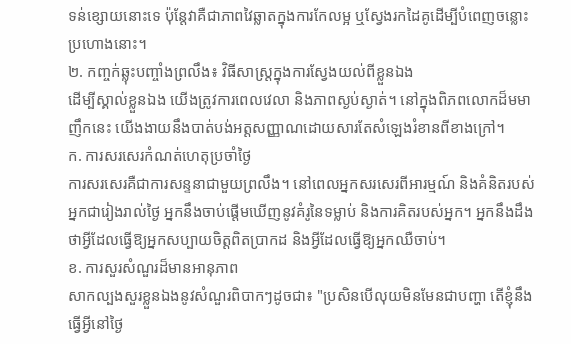ទន់ខ្សោយនោះទេ ប៉ុន្តែវាគឺជាភាពវៃឆ្លាតក្នុងការកែលម្អ ឬស្វែងរកដៃគូដើម្បីបំពេញចន្លោះប្រហោងនោះ។
២. កញ្ចក់ឆ្លុះបញ្ចាំងព្រលឹង៖ វិធីសាស្រ្តក្នុងការស្វែងយល់ពីខ្លួនឯង
ដើម្បីស្គាល់ខ្លួនឯង យើងត្រូវការពេលវេលា និងភាពស្ងប់ស្ងាត់។ នៅក្នុងពិភពលោកដ៏មមាញឹកនេះ យើងងាយនឹងបាត់បង់អត្តសញ្ញាណដោយសារតែសំឡេងរំខានពីខាងក្រៅ។
ក. ការសរសេរកំណត់ហេតុប្រចាំថ្ងៃ
ការសរសេរគឺជាការសន្ទនាជាមួយព្រលឹង។ នៅពេលអ្នកសរសេរពីអារម្មណ៍ និងគំនិតរបស់អ្នកជារៀងរាល់ថ្ងៃ អ្នកនឹងចាប់ផ្តើមឃើញនូវគំរូនៃទម្លាប់ និងការគិតរបស់អ្នក។ អ្នកនឹងដឹងថាអ្វីដែលធ្វើឱ្យអ្នកសប្បាយចិត្តពិតប្រាកដ និងអ្វីដែលធ្វើឱ្យអ្នកឈឺចាប់។
ខ. ការសួរសំណួរដ៏មានអានុភាព
សាកល្បងសួរខ្លួនឯងនូវសំណួរពិបាកៗដូចជា៖ "ប្រសិនបើលុយមិនមែនជាបញ្ហា តើខ្ញុំនឹងធ្វើអ្វីនៅថ្ងៃ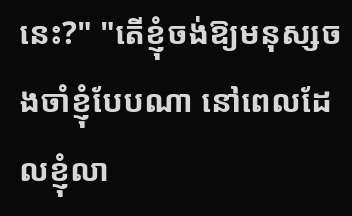នេះ?" "តើខ្ញុំចង់ឱ្យមនុស្សចងចាំខ្ញុំបែបណា នៅពេលដែលខ្ញុំលា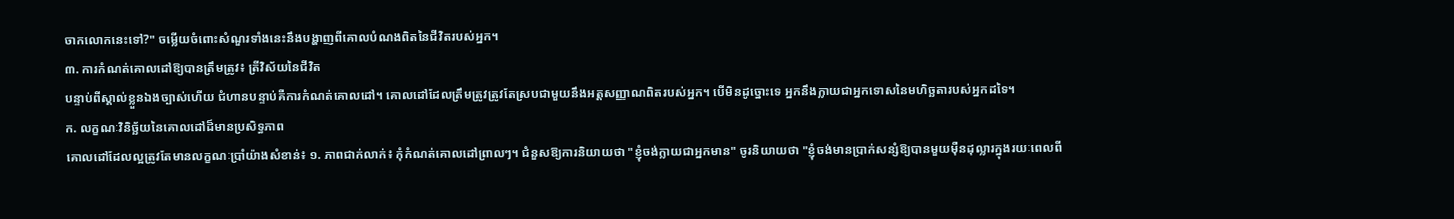ចាកលោកនេះទៅ?" ចម្លើយចំពោះសំណួរទាំងនេះនឹងបង្ហាញពីគោលបំណងពិតនៃជីវិតរបស់អ្នក។
៣. ការកំណត់គោលដៅឱ្យបានត្រឹមត្រូវ៖ ត្រីវិស័យនៃជីវិត
បន្ទាប់ពីស្គាល់ខ្លួនឯងច្បាស់ហើយ ជំហានបន្ទាប់គឺការកំណត់គោលដៅ។ គោលដៅដែលត្រឹមត្រូវត្រូវតែស្របជាមួយនឹងអត្តសញ្ញាណពិតរបស់អ្នក។ បើមិនដូច្នោះទេ អ្នកនឹងក្លាយជាអ្នកទោសនៃមហិច្ឆតារបស់អ្នកដទៃ។
ក. លក្ខណៈវិនិច្ឆ័យនៃគោលដៅដ៏មានប្រសិទ្ធភាព
គោលដៅដែលល្អត្រូវតែមានលក្ខណៈប្រាំយ៉ាងសំខាន់៖ ១. ភាពជាក់លាក់៖ កុំកំណត់គោលដៅព្រាលៗ។ ជំនួសឱ្យការនិយាយថា "ខ្ញុំចង់ក្លាយជាអ្នកមាន" ចូរនិយាយថា "ខ្ញុំចង់មានប្រាក់សន្សំឱ្យបានមួយម៉ឺនដុល្លារក្នុងរយៈពេលពី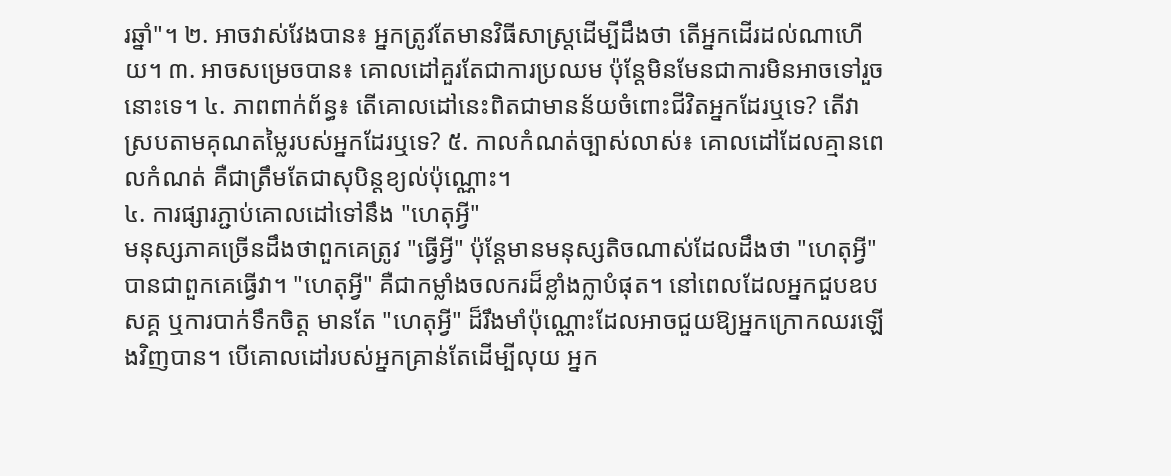រឆ្នាំ"។ ២. អាចវាស់វែងបាន៖ អ្នកត្រូវតែមានវិធីសាស្ត្រដើម្បីដឹងថា តើអ្នកដើរដល់ណាហើយ។ ៣. អាចសម្រេចបាន៖ គោលដៅគួរតែជាការប្រឈម ប៉ុន្តែមិនមែនជាការមិនអាចទៅរួចនោះទេ។ ៤. ភាពពាក់ព័ន្ធ៖ តើគោលដៅនេះពិតជាមានន័យចំពោះជីវិតអ្នកដែរឬទេ? តើវាស្របតាមគុណតម្លៃរបស់អ្នកដែរឬទេ? ៥. កាលកំណត់ច្បាស់លាស់៖ គោលដៅដែលគ្មានពេលកំណត់ គឺជាត្រឹមតែជាសុបិន្តខ្យល់ប៉ុណ្ណោះ។
៤. ការផ្សារភ្ជាប់គោលដៅទៅនឹង "ហេតុអ្វី"
មនុស្សភាគច្រើនដឹងថាពួកគេត្រូវ "ធ្វើអ្វី" ប៉ុន្តែមានមនុស្សតិចណាស់ដែលដឹងថា "ហេតុអ្វី" បានជាពួកគេធ្វើវា។ "ហេតុអ្វី" គឺជាកម្លាំងចលករដ៏ខ្លាំងក្លាបំផុត។ នៅពេលដែលអ្នកជួបឧបសគ្គ ឬការបាក់ទឹកចិត្ត មានតែ "ហេតុអ្វី" ដ៏រឹងមាំប៉ុណ្ណោះដែលអាចជួយឱ្យអ្នកក្រោកឈរឡើងវិញបាន។ បើគោលដៅរបស់អ្នកគ្រាន់តែដើម្បីលុយ អ្នក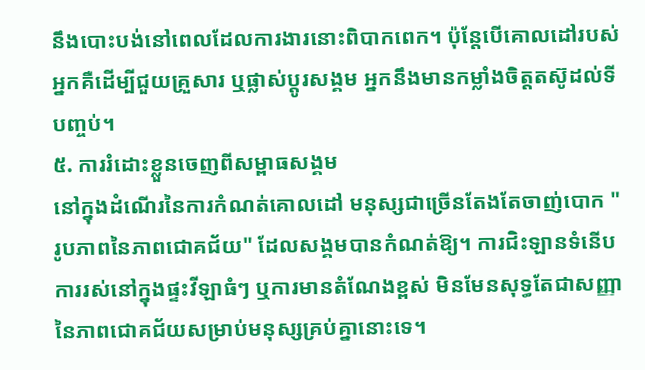នឹងបោះបង់នៅពេលដែលការងារនោះពិបាកពេក។ ប៉ុន្តែបើគោលដៅរបស់អ្នកគឺដើម្បីជួយគ្រួសារ ឬផ្លាស់ប្តូរសង្គម អ្នកនឹងមានកម្លាំងចិត្តតស៊ូដល់ទីបញ្ចប់។
៥. ការរំដោះខ្លួនចេញពីសម្ពាធសង្គម
នៅក្នុងដំណើរនៃការកំណត់គោលដៅ មនុស្សជាច្រើនតែងតែចាញ់បោក "រូបភាពនៃភាពជោគជ័យ" ដែលសង្គមបានកំណត់ឱ្យ។ ការជិះឡានទំនើប ការរស់នៅក្នុងផ្ទះវីឡាធំៗ ឬការមានតំណែងខ្ពស់ មិនមែនសុទ្ធតែជាសញ្ញានៃភាពជោគជ័យសម្រាប់មនុស្សគ្រប់គ្នានោះទេ។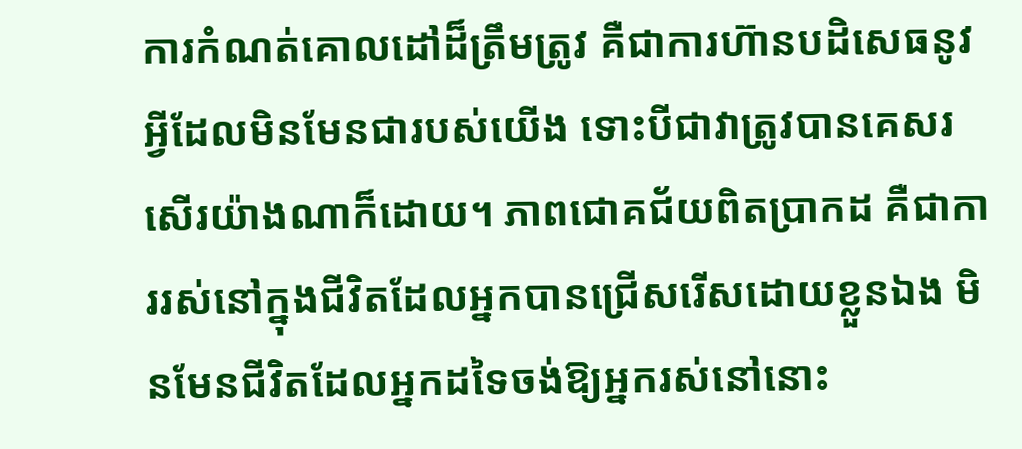ការកំណត់គោលដៅដ៏ត្រឹមត្រូវ គឺជាការហ៊ានបដិសេធនូវអ្វីដែលមិនមែនជារបស់យើង ទោះបីជាវាត្រូវបានគេសរសើរយ៉ាងណាក៏ដោយ។ ភាពជោគជ័យពិតប្រាកដ គឺជាការរស់នៅក្នុងជីវិតដែលអ្នកបានជ្រើសរើសដោយខ្លួនឯង មិនមែនជីវិតដែលអ្នកដទៃចង់ឱ្យអ្នករស់នៅនោះ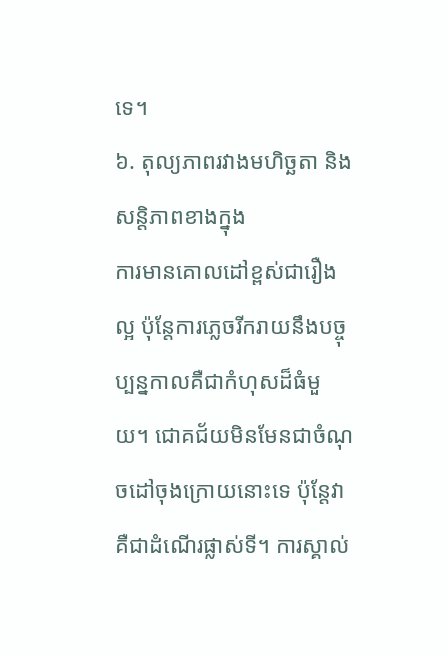ទេ។
៦. តុល្យភាពរវាងមហិច្ឆតា និងសន្តិភាពខាងក្នុង
ការមានគោលដៅខ្ពស់ជារឿងល្អ ប៉ុន្តែការភ្លេចរីករាយនឹងបច្ចុប្បន្នកាលគឺជាកំហុសដ៏ធំមួយ។ ជោគជ័យមិនមែនជាចំណុចដៅចុងក្រោយនោះទេ ប៉ុន្តែវាគឺជាដំណើរផ្លាស់ទី។ ការស្គាល់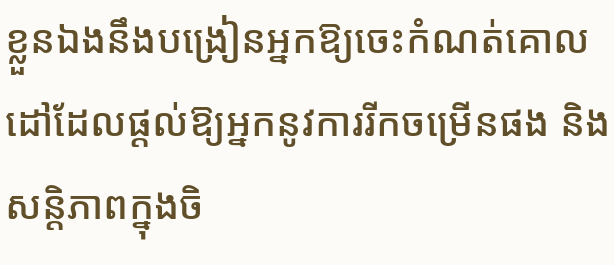ខ្លួនឯងនឹងបង្រៀនអ្នកឱ្យចេះកំណត់គោលដៅដែលផ្តល់ឱ្យអ្នកនូវការរីកចម្រើនផង និងសន្តិភាពក្នុងចិ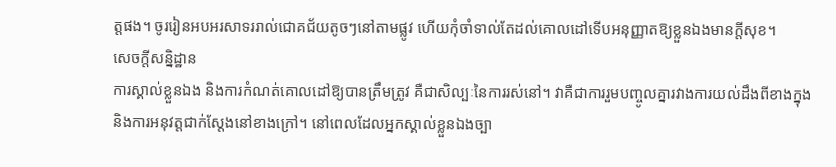ត្តផង។ ចូររៀនអបអរសាទររាល់ជោគជ័យតូចៗនៅតាមផ្លូវ ហើយកុំចាំទាល់តែដល់គោលដៅទើបអនុញ្ញាតឱ្យខ្លួនឯងមានក្តីសុខ។
សេចក្តីសន្និដ្ឋាន
ការស្គាល់ខ្លួនឯង និងការកំណត់គោលដៅឱ្យបានត្រឹមត្រូវ គឺជាសិល្បៈនៃការរស់នៅ។ វាគឺជាការរួមបញ្ចូលគ្នារវាងការយល់ដឹងពីខាងក្នុង និងការអនុវត្តជាក់ស្តែងនៅខាងក្រៅ។ នៅពេលដែលអ្នកស្គាល់ខ្លួនឯងច្បា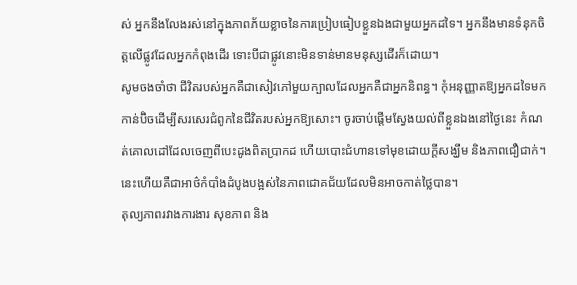ស់ អ្នកនឹងលែងរស់នៅក្នុងភាពភ័យខ្លាចនៃការប្រៀបធៀបខ្លួនឯងជាមួយអ្នកដទៃ។ អ្នកនឹងមានទំនុកចិត្តលើផ្លូវដែលអ្នកកំពុងដើរ ទោះបីជាផ្លូវនោះមិនទាន់មានមនុស្សដើរក៏ដោយ។
សូមចងចាំថា ជីវិតរបស់អ្នកគឺជាសៀវភៅមួយក្បាលដែលអ្នកគឺជាអ្នកនិពន្ធ។ កុំអនុញ្ញាតឱ្យអ្នកដទៃមកកាន់ប៊ិចដើម្បីសរសេរជំពូកនៃជីវិតរបស់អ្នកឱ្យសោះ។ ចូរចាប់ផ្តើមស្វែងយល់ពីខ្លួនឯងនៅថ្ងៃនេះ កំណត់គោលដៅដែលចេញពីបេះដូងពិតប្រាកដ ហើយបោះជំហានទៅមុខដោយក្តីសង្ឃឹម និងភាពជឿជាក់។ នេះហើយគឺជាអាថ៌កំបាំងដំបូងបង្អស់នៃភាពជោគជ័យដែលមិនអាចកាត់ថ្លៃបាន។
តុល្យភាពរវាងការងារ សុខភាព និង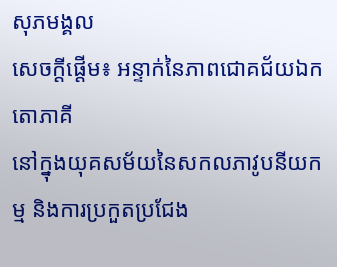សុភមង្គល
សេចក្តីផ្តើម៖ អន្ទាក់នៃភាពជោគជ័យឯកតោភាគី
នៅក្នុងយុគសម័យនៃសកលភាវូបនីយកម្ម និងការប្រកួតប្រជែង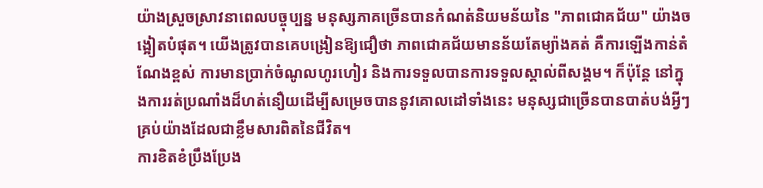យ៉ាងស្រួចស្រាវនាពេលបច្ចុប្បន្ន មនុស្សភាគច្រើនបានកំណត់និយមន័យនៃ "ភាពជោគជ័យ" យ៉ាងចង្អៀតបំផុត។ យើងត្រូវបានគេបង្រៀនឱ្យជឿថា ភាពជោគជ័យមានន័យតែម្យ៉ាងគត់ គឺការឡើងកាន់តំណែងខ្ពស់ ការមានប្រាក់ចំណូលហូរហៀរ និងការទទួលបានការទទួលស្គាល់ពីសង្គម។ ក៏ប៉ុន្តែ នៅក្នុងការរត់ប្រណាំងដ៏ហត់នឿយដើម្បីសម្រេចបាននូវគោលដៅទាំងនេះ មនុស្សជាច្រើនបានបាត់បង់អ្វីៗគ្រប់យ៉ាងដែលជាខ្លឹមសារពិតនៃជីវិត។
ការខិតខំប្រឹងប្រែង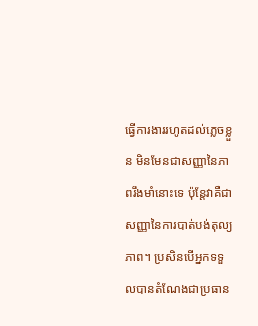ធ្វើការងាររហូតដល់ភ្លេចខ្លួន មិនមែនជាសញ្ញានៃភាពរឹងមាំនោះទេ ប៉ុន្តែវាគឺជាសញ្ញានៃការបាត់បង់តុល្យភាព។ ប្រសិនបើអ្នកទទួលបានតំណែងជាប្រធាន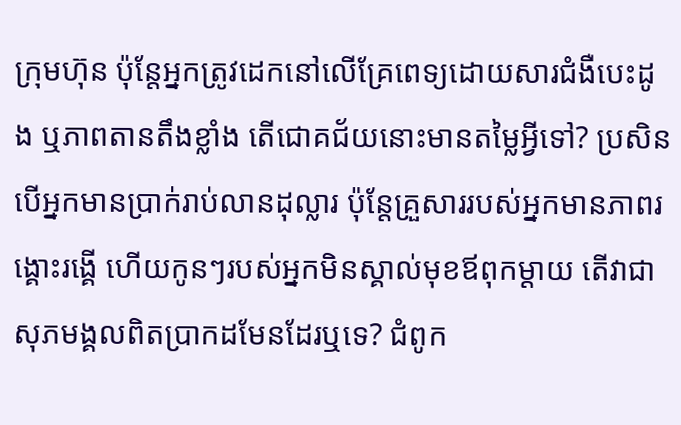ក្រុមហ៊ុន ប៉ុន្តែអ្នកត្រូវដេកនៅលើគ្រែពេទ្យដោយសារជំងឺបេះដូង ឬភាពតានតឹងខ្លាំង តើជោគជ័យនោះមានតម្លៃអ្វីទៅ? ប្រសិនបើអ្នកមានប្រាក់រាប់លានដុល្លារ ប៉ុន្តែគ្រួសាររបស់អ្នកមានភាពរង្គោះរង្គើ ហើយកូនៗរបស់អ្នកមិនស្គាល់មុខឪពុកម្តាយ តើវាជាសុភមង្គលពិតប្រាកដមែនដែរឬទេ? ជំពូក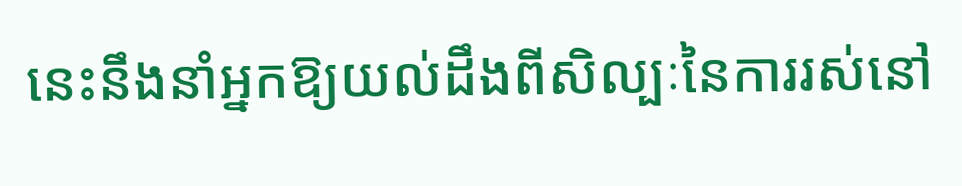នេះនឹងនាំអ្នកឱ្យយល់ដឹងពីសិល្បៈនៃការរស់នៅ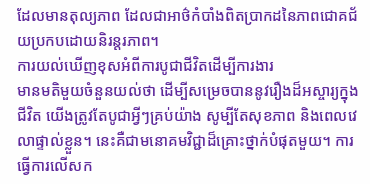ដែលមានតុល្យភាព ដែលជាអាថ៌កំបាំងពិតប្រាកដនៃភាពជោគជ័យប្រកបដោយនិរន្តរភាព។
ការយល់ឃើញខុសអំពីការបូជាជីវិតដើម្បីការងារ
មានមតិមួយចំនួនយល់ថា ដើម្បីសម្រេចបាននូវរឿងដ៏អស្ចារ្យក្នុងជីវិត យើងត្រូវតែបូជាអ្វីៗគ្រប់យ៉ាង សូម្បីតែសុខភាព និងពេលវេលាផ្ទាល់ខ្លួន។ នេះគឺជាមនោគមវិជ្ជាដ៏គ្រោះថ្នាក់បំផុតមួយ។ ការធ្វើការលើសក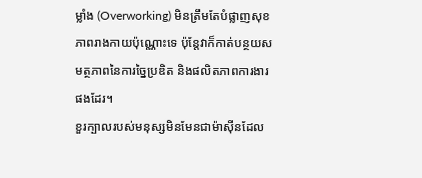ម្លាំង (Overworking) មិនត្រឹមតែបំផ្លាញសុខភាពរាងកាយប៉ុណ្ណោះទេ ប៉ុន្តែវាក៏កាត់បន្ថយសមត្ថភាពនៃការច្នៃប្រឌិត និងផលិតភាពការងារផងដែរ។
ខួរក្បាលរបស់មនុស្សមិនមែនជាម៉ាស៊ីនដែល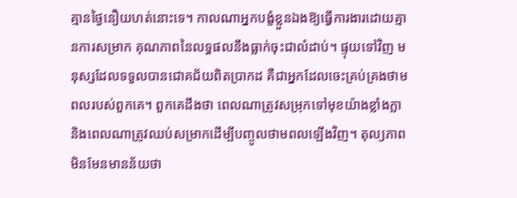គ្មានថ្ងៃនឿយហត់នោះទេ។ កាលណាអ្នកបង្ខំខ្លួនឯងឱ្យធ្វើការងារដោយគ្មានការសម្រាក គុណភាពនៃលទ្ធផលនឹងធ្លាក់ចុះជាលំដាប់។ ផ្ទុយទៅវិញ មនុស្សដែលទទួលបានជោគជ័យពិតប្រាកដ គឺជាអ្នកដែលចេះគ្រប់គ្រងថាមពលរបស់ពួកគេ។ ពួកគេដឹងថា ពេលណាត្រូវសម្រុកទៅមុខយ៉ាងខ្លាំងក្លា និងពេលណាត្រូវឈប់សម្រាកដើម្បីបញ្ចូលថាមពលឡើងវិញ។ តុល្យភាពមិនមែនមានន័យថា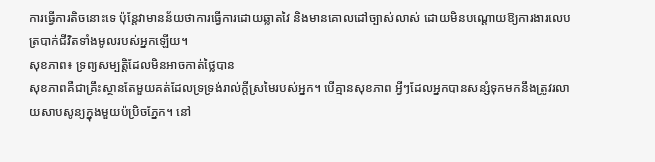ការធ្វើការតិចនោះទេ ប៉ុន្តែវាមានន័យថាការធ្វើការដោយឆ្លាតវៃ និងមានគោលដៅច្បាស់លាស់ ដោយមិនបណ្តោយឱ្យការងារលេបត្របាក់ជីវិតទាំងមូលរបស់អ្នកឡើយ។
សុខភាព៖ ទ្រព្យសម្បត្តិដែលមិនអាចកាត់ថ្លៃបាន
សុខភាពគឺជាគ្រឹះស្ថានតែមួយគត់ដែលទ្រទ្រង់រាល់ក្តីស្រមៃរបស់អ្នក។ បើគ្មានសុខភាព អ្វីៗដែលអ្នកបានសន្សំទុកមកនឹងត្រូវរលាយសាបសូន្យក្នុងមួយប៉ប្រិចភ្នែក។ នៅ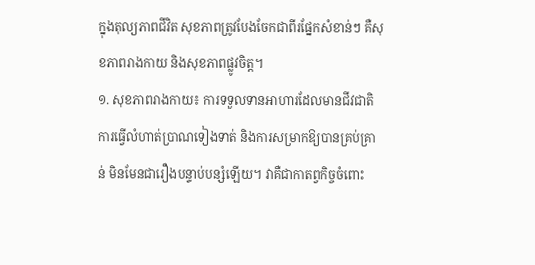ក្នុងតុល្យភាពជីវិត សុខភាពត្រូវបែងចែកជាពីរផ្នែកសំខាន់ៗ គឺសុខភាពរាងកាយ និងសុខភាពផ្លូវចិត្ត។
១. សុខភាពរាងកាយ៖ ការទទួលទានអាហារដែលមានជីវជាតិ ការធ្វើលំហាត់ប្រាណទៀងទាត់ និងការសម្រាកឱ្យបានគ្រប់គ្រាន់ មិនមែនជារឿងបន្ទាប់បន្សំឡើយ។ វាគឺជាកាតព្វកិច្ចចំពោះ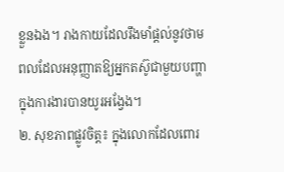ខ្លួនឯង។ រាងកាយដែលរឹងមាំផ្តល់នូវថាមពលដែលអនុញ្ញាតឱ្យអ្នកតស៊ូជាមួយបញ្ហាក្នុងការងារបានយូរអង្វែង។
២. សុខភាពផ្លូវចិត្ត៖ ក្នុងលោកដែលពោរ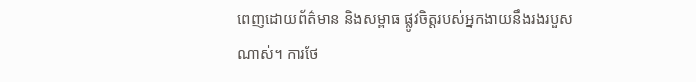ពេញដោយព័ត៌មាន និងសម្ពាធ ផ្លូវចិត្តរបស់អ្នកងាយនឹងរងរបួសណាស់។ ការថែ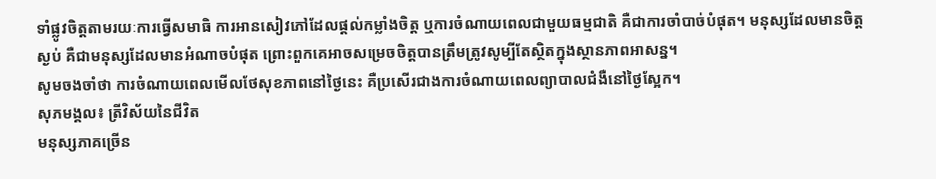ទាំផ្លូវចិត្តតាមរយៈការធ្វើសមាធិ ការអានសៀវភៅដែលផ្តល់កម្លាំងចិត្ត ឬការចំណាយពេលជាមួយធម្មជាតិ គឺជាការចាំបាច់បំផុត។ មនុស្សដែលមានចិត្តស្ងប់ គឺជាមនុស្សដែលមានអំណាចបំផុត ព្រោះពួកគេអាចសម្រេចចិត្តបានត្រឹមត្រូវសូម្បីតែស្ថិតក្នុងស្ថានភាពអាសន្ន។
សូមចងចាំថា ការចំណាយពេលមើលថែសុខភាពនៅថ្ងៃនេះ គឺប្រសើរជាងការចំណាយពេលព្យាបាលជំងឺនៅថ្ងៃស្អែក។
សុភមង្គល៖ ត្រីវិស័យនៃជីវិត
មនុស្សភាគច្រើន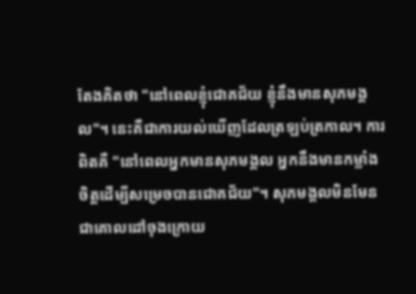តែងគិតថា "នៅពេលខ្ញុំជោគជ័យ ខ្ញុំនឹងមានសុភមង្គល"។ នេះគឺជាការយល់ឃើញដែលត្រឡប់ត្រកាល។ ការពិតគឺ "នៅពេលអ្នកមានសុភមង្គល អ្នកនឹងមានកម្លាំងចិត្តដើម្បីសម្រេចបានជោគជ័យ"។ សុភមង្គលមិនមែនជាគោលដៅចុងក្រោយ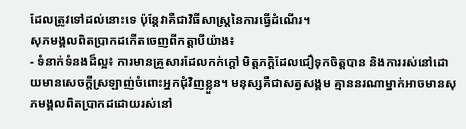ដែលត្រូវទៅដល់នោះទេ ប៉ុន្តែវាគឺជាវិធីសាស្រ្តនៃការធ្វើដំណើរ។
សុភមង្គលពិតប្រាកដកើតចេញពីកត្តាបីយ៉ាង៖
- ទំនាក់ទំនងដ៏ល្អ៖ ការមានគ្រួសារដែលកក់ក្តៅ មិត្តភក្តិដែលជឿទុកចិត្តបាន និងការរស់នៅដោយមានសេចក្តីស្រឡាញ់ចំពោះអ្នកជុំវិញខ្លួន។ មនុស្សគឺជាសត្វសង្គម គ្មាននរណាម្នាក់អាចមានសុភមង្គលពិតប្រាកដដោយរស់នៅ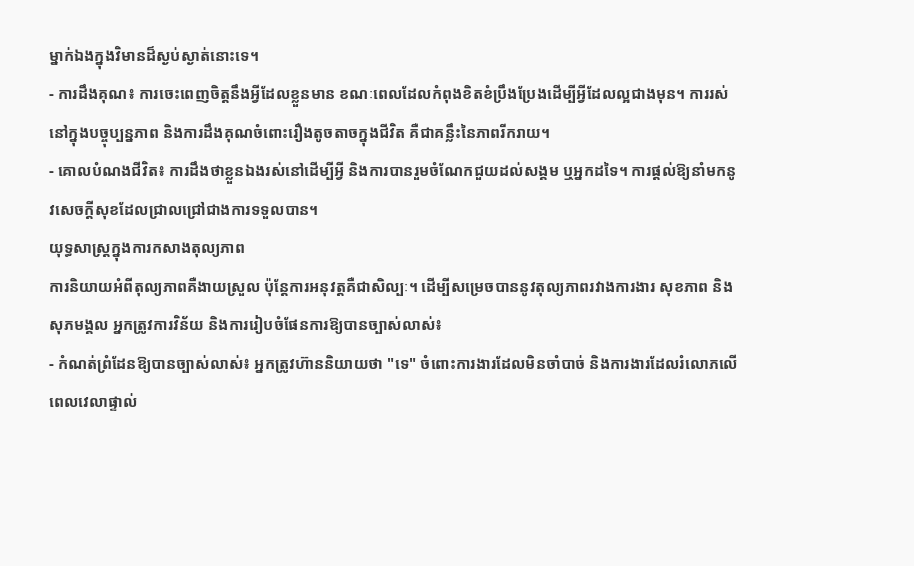ម្នាក់ឯងក្នុងវិមានដ៏ស្ងប់ស្ងាត់នោះទេ។
- ការដឹងគុណ៖ ការចេះពេញចិត្តនឹងអ្វីដែលខ្លួនមាន ខណៈពេលដែលកំពុងខិតខំប្រឹងប្រែងដើម្បីអ្វីដែលល្អជាងមុន។ ការរស់នៅក្នុងបច្ចុប្បន្នភាព និងការដឹងគុណចំពោះរឿងតូចតាចក្នុងជីវិត គឺជាគន្លឹះនៃភាពរីករាយ។
- គោលបំណងជីវិត៖ ការដឹងថាខ្លួនឯងរស់នៅដើម្បីអ្វី និងការបានរួមចំណែកជួយដល់សង្គម ឬអ្នកដទៃ។ ការផ្តល់ឱ្យនាំមកនូវសេចក្តីសុខដែលជ្រាលជ្រៅជាងការទទួលបាន។
យុទ្ធសាស្ត្រក្នុងការកសាងតុល្យភាព
ការនិយាយអំពីតុល្យភាពគឺងាយស្រួល ប៉ុន្តែការអនុវត្តគឺជាសិល្បៈ។ ដើម្បីសម្រេចបាននូវតុល្យភាពរវាងការងារ សុខភាព និងសុភមង្គល អ្នកត្រូវការវិន័យ និងការរៀបចំផែនការឱ្យបានច្បាស់លាស់៖
- កំណត់ព្រំដែនឱ្យបានច្បាស់លាស់៖ អ្នកត្រូវហ៊ាននិយាយថា "ទេ" ចំពោះការងារដែលមិនចាំបាច់ និងការងារដែលរំលោភលើពេលវេលាផ្ទាល់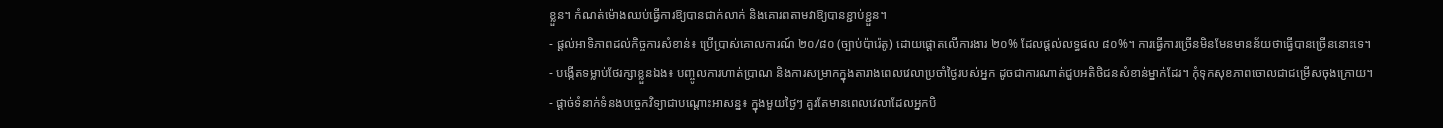ខ្លួន។ កំណត់ម៉ោងឈប់ធ្វើការឱ្យបានជាក់លាក់ និងគោរពតាមវាឱ្យបានខ្ជាប់ខ្ជួន។
- ផ្តល់អាទិភាពដល់កិច្ចការសំខាន់៖ ប្រើប្រាស់គោលការណ៍ ២០/៨០ (ច្បាប់ប៉ារ៉េតូ) ដោយផ្តោតលើការងារ ២០% ដែលផ្តល់លទ្ធផល ៨០%។ ការធ្វើការច្រើនមិនមែនមានន័យថាធ្វើបានច្រើននោះទេ។
- បង្កើតទម្លាប់ថែរក្សាខ្លួនឯង៖ បញ្ចូលការហាត់ប្រាណ និងការសម្រាកក្នុងតារាងពេលវេលាប្រចាំថ្ងៃរបស់អ្នក ដូចជាការណាត់ជួបអតិថិជនសំខាន់ម្នាក់ដែរ។ កុំទុកសុខភាពចោលជាជម្រើសចុងក្រោយ។
- ផ្តាច់ទំនាក់ទំនងបច្ចេកវិទ្យាជាបណ្តោះអាសន្ន៖ ក្នុងមួយថ្ងៃៗ គួរតែមានពេលវេលាដែលអ្នកបិ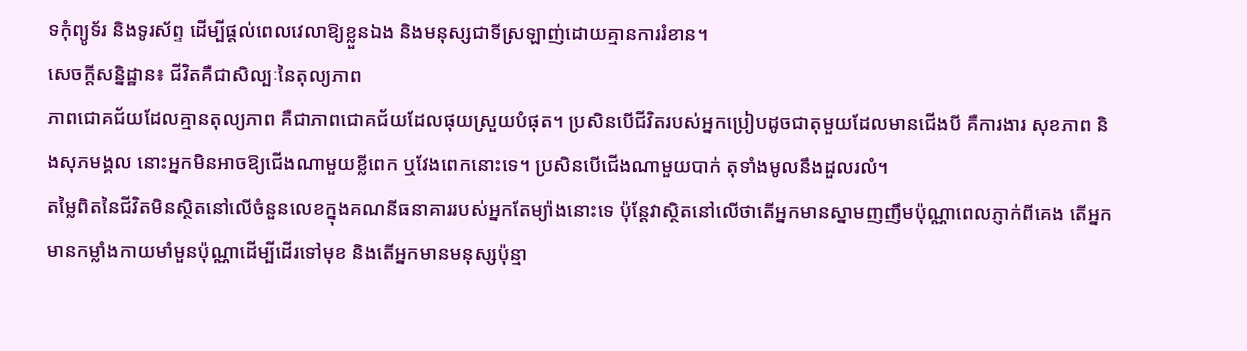ទកុំព្យូទ័រ និងទូរស័ព្ទ ដើម្បីផ្តល់ពេលវេលាឱ្យខ្លួនឯង និងមនុស្សជាទីស្រឡាញ់ដោយគ្មានការរំខាន។
សេចក្តីសន្និដ្ឋាន៖ ជីវិតគឺជាសិល្បៈនៃតុល្យភាព
ភាពជោគជ័យដែលគ្មានតុល្យភាព គឺជាភាពជោគជ័យដែលផុយស្រួយបំផុត។ ប្រសិនបើជីវិតរបស់អ្នកប្រៀបដូចជាតុមួយដែលមានជើងបី គឺការងារ សុខភាព និងសុភមង្គល នោះអ្នកមិនអាចឱ្យជើងណាមួយខ្លីពេក ឬវែងពេកនោះទេ។ ប្រសិនបើជើងណាមួយបាក់ តុទាំងមូលនឹងដួលរលំ។
តម្លៃពិតនៃជីវិតមិនស្ថិតនៅលើចំនួនលេខក្នុងគណនីធនាគាររបស់អ្នកតែម្យ៉ាងនោះទេ ប៉ុន្តែវាស្ថិតនៅលើថាតើអ្នកមានស្នាមញញឹមប៉ុណ្ណាពេលភ្ញាក់ពីគេង តើអ្នកមានកម្លាំងកាយមាំមួនប៉ុណ្ណាដើម្បីដើរទៅមុខ និងតើអ្នកមានមនុស្សប៉ុន្មា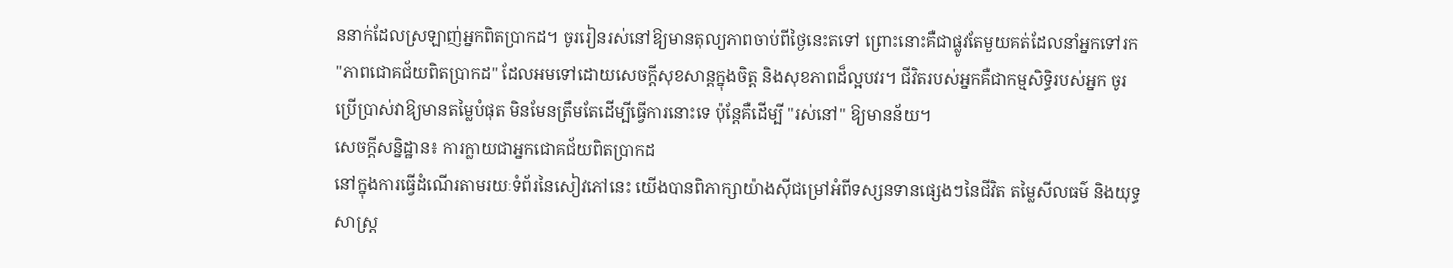ននាក់ដែលស្រឡាញ់អ្នកពិតប្រាកដ។ ចូររៀនរស់នៅឱ្យមានតុល្យភាពចាប់ពីថ្ងៃនេះតទៅ ព្រោះនោះគឺជាផ្លូវតែមួយគត់ដែលនាំអ្នកទៅរក "ភាពជោគជ័យពិតប្រាកដ" ដែលអមទៅដោយសេចក្តីសុខសាន្តក្នុងចិត្ត និងសុខភាពដ៏ល្អបវរ។ ជីវិតរបស់អ្នកគឺជាកម្មសិទ្ធិរបស់អ្នក ចូរប្រើប្រាស់វាឱ្យមានតម្លៃបំផុត មិនមែនត្រឹមតែដើម្បីធ្វើការនោះទេ ប៉ុន្តែគឺដើម្បី "រស់នៅ" ឱ្យមានន័យ។
សេចក្តីសន្និដ្ឋាន៖ ការក្លាយជាអ្នកជោគជ័យពិតប្រាកដ
នៅក្នុងការធ្វើដំណើរតាមរយៈទំព័រនៃសៀវភៅនេះ យើងបានពិភាក្សាយ៉ាងស៊ីជម្រៅអំពីទស្សនទានផ្សេងៗនៃជីវិត តម្លៃសីលធម៌ និងយុទ្ធសាស្ត្រ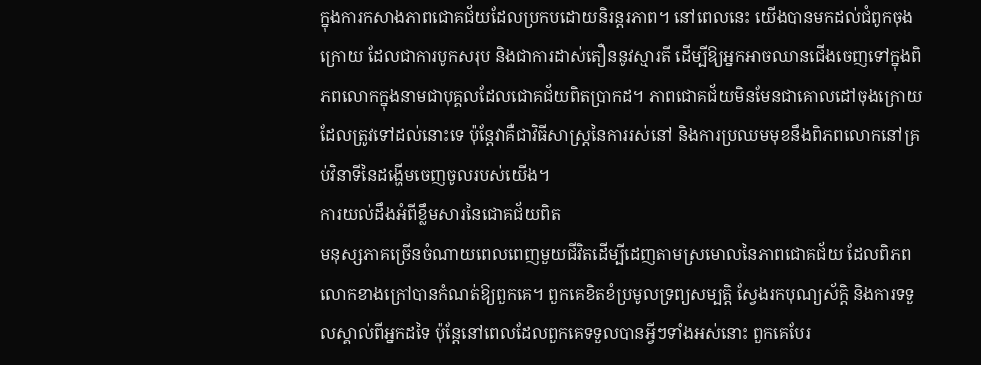ក្នុងការកសាងភាពជោគជ័យដែលប្រកបដោយនិរន្តរភាព។ នៅពេលនេះ យើងបានមកដល់ជំពូកចុងក្រោយ ដែលជាការបូកសរុប និងជាការដាស់តឿននូវស្មារតី ដើម្បីឱ្យអ្នកអាចឈានជើងចេញទៅក្នុងពិភពលោកក្នុងនាមជាបុគ្គលដែលជោគជ័យពិតប្រាកដ។ ភាពជោគជ័យមិនមែនជាគោលដៅចុងក្រោយដែលត្រូវទៅដល់នោះទេ ប៉ុន្តែវាគឺជាវិធីសាស្រ្តនៃការរស់នៅ និងការប្រឈមមុខនឹងពិភពលោកនៅគ្រប់វិនាទីនៃដង្ហើមចេញចូលរបស់យើង។
ការយល់ដឹងអំពីខ្លឹមសារនៃជោគជ័យពិត
មនុស្សភាគច្រើនចំណាយពេលពេញមួយជីវិតដើម្បីដេញតាមស្រមោលនៃភាពជោគជ័យ ដែលពិភពលោកខាងក្រៅបានកំណត់ឱ្យពួកគេ។ ពួកគេខិតខំប្រមូលទ្រព្យសម្បត្តិ ស្វែងរកបុណ្យស័ក្តិ និងការទទួលស្គាល់ពីអ្នកដទៃ ប៉ុន្តែនៅពេលដែលពួកគេទទួលបានអ្វីៗទាំងអស់នោះ ពួកគេបែរ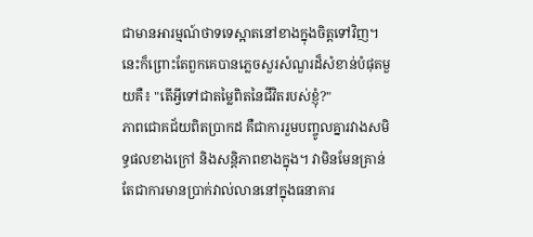ជាមានអារម្មណ៍ថាទទេស្អាតនៅខាងក្នុងចិត្តទៅវិញ។ នេះក៏ព្រោះតែពួកគេបានភ្លេចសួរសំណួរដ៏សំខាន់បំផុតមួយគឺ៖ "តើអ្វីទៅជាតម្លៃពិតនៃជីវិតរបស់ខ្ញុំ?"
ភាពជោគជ័យពិតប្រាកដ គឺជាការរួមបញ្ចូលគ្នារវាងសមិទ្ធផលខាងក្រៅ និងសន្តិភាពខាងក្នុង។ វាមិនមែនគ្រាន់តែជាការមានប្រាក់វាល់លាននៅក្នុងធនាគារ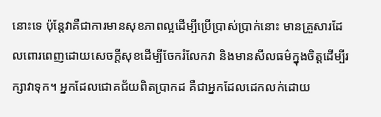នោះទេ ប៉ុន្តែវាគឺជាការមានសុខភាពល្អដើម្បីប្រើប្រាស់ប្រាក់នោះ មានគ្រួសារដែលពោរពេញដោយសេចក្តីសុខដើម្បីចែករំលែកវា និងមានសីលធម៌ក្នុងចិត្តដើម្បីរក្សាវាទុក។ អ្នកដែលជោគជ័យពិតប្រាកដ គឺជាអ្នកដែលដេកលក់ដោយ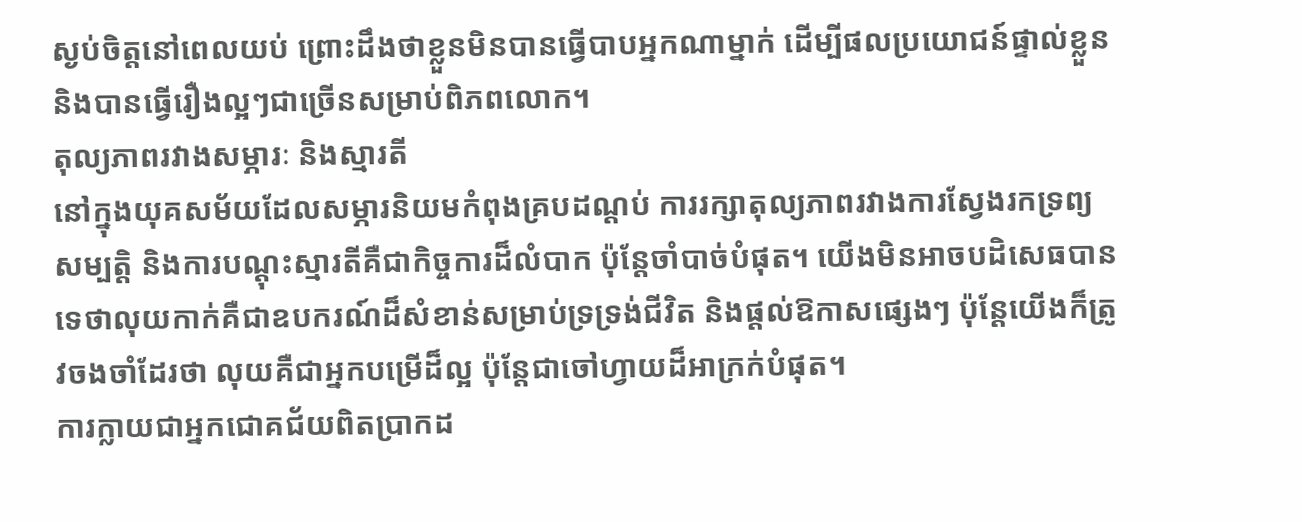ស្ងប់ចិត្តនៅពេលយប់ ព្រោះដឹងថាខ្លួនមិនបានធ្វើបាបអ្នកណាម្នាក់ ដើម្បីផលប្រយោជន៍ផ្ទាល់ខ្លួន និងបានធ្វើរឿងល្អៗជាច្រើនសម្រាប់ពិភពលោក។
តុល្យភាពរវាងសម្ភារៈ និងស្មារតី
នៅក្នុងយុគសម័យដែលសម្ភារនិយមកំពុងគ្របដណ្តប់ ការរក្សាតុល្យភាពរវាងការស្វែងរកទ្រព្យសម្បត្តិ និងការបណ្តុះស្មារតីគឺជាកិច្ចការដ៏លំបាក ប៉ុន្តែចាំបាច់បំផុត។ យើងមិនអាចបដិសេធបានទេថាលុយកាក់គឺជាឧបករណ៍ដ៏សំខាន់សម្រាប់ទ្រទ្រង់ជីវិត និងផ្តល់ឱកាសផ្សេងៗ ប៉ុន្តែយើងក៏ត្រូវចងចាំដែរថា លុយគឺជាអ្នកបម្រើដ៏ល្អ ប៉ុន្តែជាចៅហ្វាយដ៏អាក្រក់បំផុត។
ការក្លាយជាអ្នកជោគជ័យពិតប្រាកដ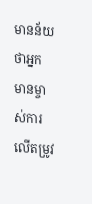មានន័យថាអ្នកមានម្ចាស់ការលើតម្រូវ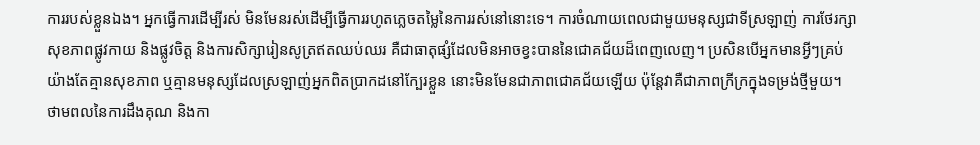ការរបស់ខ្លួនឯង។ អ្នកធ្វើការដើម្បីរស់ មិនមែនរស់ដើម្បីធ្វើការរហូតភ្លេចតម្លៃនៃការរស់នៅនោះទេ។ ការចំណាយពេលជាមួយមនុស្សជាទីស្រឡាញ់ ការថែរក្សាសុខភាពផ្លូវកាយ និងផ្លូវចិត្ត និងការសិក្សារៀនសូត្រឥតឈប់ឈរ គឺជាធាតុផ្សំដែលមិនអាចខ្វះបាននៃជោគជ័យដ៏ពេញលេញ។ ប្រសិនបើអ្នកមានអ្វីៗគ្រប់យ៉ាងតែគ្មានសុខភាព ឬគ្មានមនុស្សដែលស្រឡាញ់អ្នកពិតប្រាកដនៅក្បែរខ្លួន នោះមិនមែនជាភាពជោគជ័យឡើយ ប៉ុន្តែវាគឺជាភាពក្រីក្រក្នុងទម្រង់ថ្មីមួយ។
ថាមពលនៃការដឹងគុណ និងកា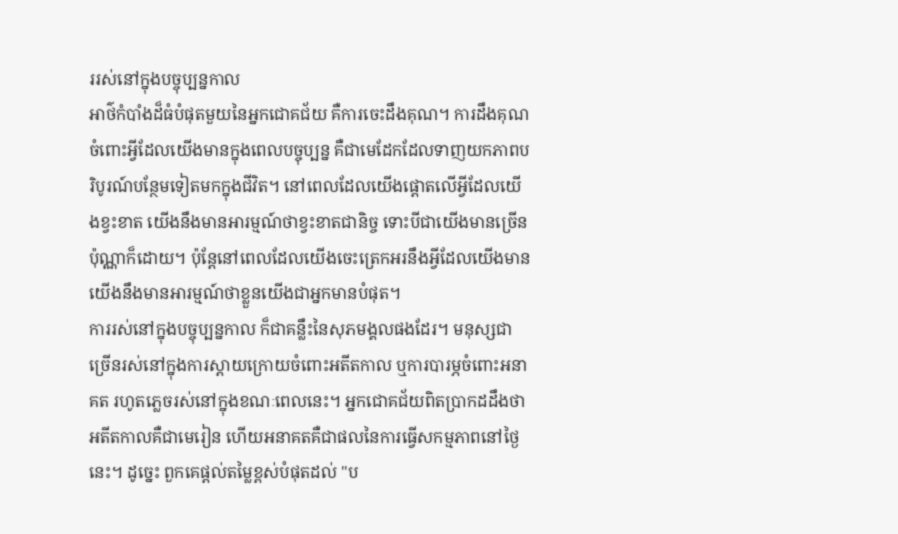ររស់នៅក្នុងបច្ចុប្បន្នកាល
អាថ៌កំបាំងដ៏ធំបំផុតមួយនៃអ្នកជោគជ័យ គឺការចេះដឹងគុណ។ ការដឹងគុណចំពោះអ្វីដែលយើងមានក្នុងពេលបច្ចុប្បន្ន គឺជាមេដែកដែលទាញយកភាពបរិបូរណ៍បន្ថែមទៀតមកក្នុងជីវិត។ នៅពេលដែលយើងផ្តោតលើអ្វីដែលយើងខ្វះខាត យើងនឹងមានអារម្មណ៍ថាខ្វះខាតជានិច្ច ទោះបីជាយើងមានច្រើនប៉ុណ្ណាក៏ដោយ។ ប៉ុន្តែនៅពេលដែលយើងចេះត្រេកអរនឹងអ្វីដែលយើងមាន យើងនឹងមានអារម្មណ៍ថាខ្លួនយើងជាអ្នកមានបំផុត។
ការរស់នៅក្នុងបច្ចុប្បន្នកាល ក៏ជាគន្លឹះនៃសុភមង្គលផងដែរ។ មនុស្សជាច្រើនរស់នៅក្នុងការស្តាយក្រោយចំពោះអតីតកាល ឬការបារម្ភចំពោះអនាគត រហូតភ្លេចរស់នៅក្នុងខណៈពេលនេះ។ អ្នកជោគជ័យពិតប្រាកដដឹងថា អតីតកាលគឺជាមេរៀន ហើយអនាគតគឺជាផលនៃការធ្វើសកម្មភាពនៅថ្ងៃនេះ។ ដូច្នេះ ពួកគេផ្តល់តម្លៃខ្ពស់បំផុតដល់ "ប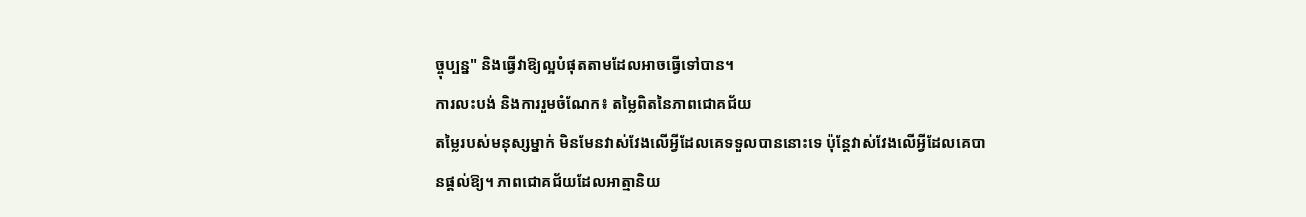ច្ចុប្បន្ន" និងធ្វើវាឱ្យល្អបំផុតតាមដែលអាចធ្វើទៅបាន។
ការលះបង់ និងការរួមចំណែក៖ តម្លៃពិតនៃភាពជោគជ័យ
តម្លៃរបស់មនុស្សម្នាក់ មិនមែនវាស់វែងលើអ្វីដែលគេទទួលបាននោះទេ ប៉ុន្តែវាស់វែងលើអ្វីដែលគេបានផ្តល់ឱ្យ។ ភាពជោគជ័យដែលអាត្មានិយ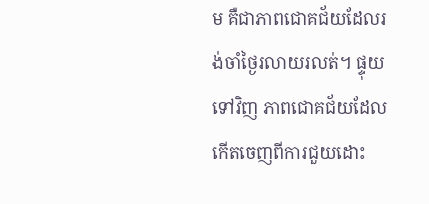ម គឺជាភាពជោគជ័យដែលរង់ចាំថ្ងៃរលាយរលត់។ ផ្ទុយទៅវិញ ភាពជោគជ័យដែលកើតចេញពីការជួយដោះ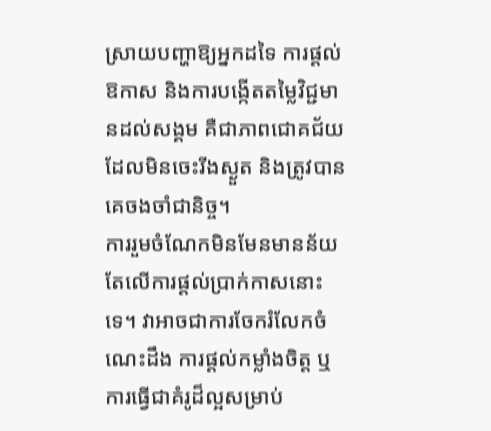ស្រាយបញ្ហាឱ្យអ្នកដទៃ ការផ្តល់ឱកាស និងការបង្កើតតម្លៃវិជ្ជមានដល់សង្គម គឺជាភាពជោគជ័យដែលមិនចេះរីងស្ងួត និងត្រូវបានគេចងចាំជានិច្ច។
ការរួមចំណែកមិនមែនមានន័យតែលើការផ្តល់ប្រាក់កាសនោះទេ។ វាអាចជាការចែករំលែកចំណេះដឹង ការផ្តល់កម្លាំងចិត្ត ឬការធ្វើជាគំរូដ៏ល្អសម្រាប់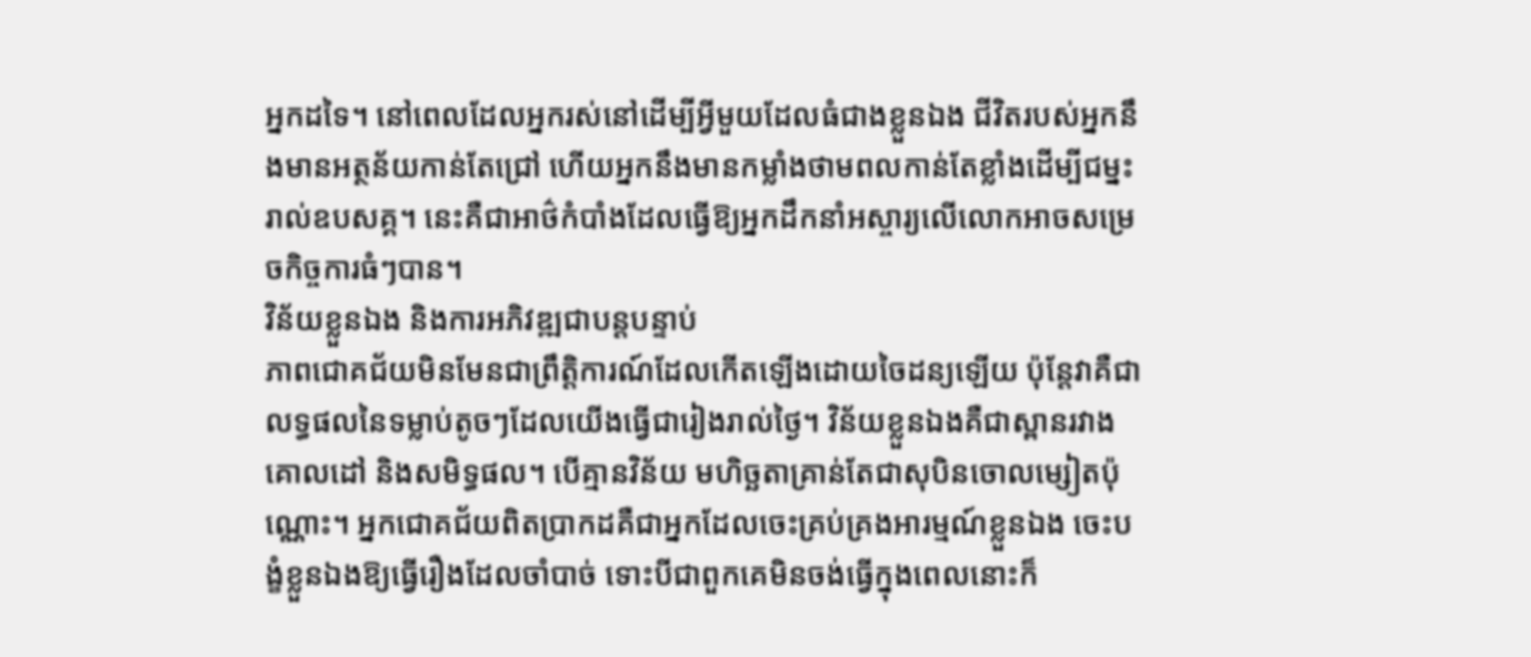អ្នកដទៃ។ នៅពេលដែលអ្នករស់នៅដើម្បីអ្វីមួយដែលធំជាងខ្លួនឯង ជីវិតរបស់អ្នកនឹងមានអត្ថន័យកាន់តែជ្រៅ ហើយអ្នកនឹងមានកម្លាំងថាមពលកាន់តែខ្លាំងដើម្បីជម្នះរាល់ឧបសគ្គ។ នេះគឺជាអាថ៌កំបាំងដែលធ្វើឱ្យអ្នកដឹកនាំអស្ចារ្យលើលោកអាចសម្រេចកិច្ចការធំៗបាន។
វិន័យខ្លួនឯង និងការអភិវឌ្ឍជាបន្តបន្ទាប់
ភាពជោគជ័យមិនមែនជាព្រឹត្តិការណ៍ដែលកើតឡើងដោយចៃដន្យឡើយ ប៉ុន្តែវាគឺជាលទ្ធផលនៃទម្លាប់តូចៗដែលយើងធ្វើជារៀងរាល់ថ្ងៃ។ វិន័យខ្លួនឯងគឺជាស្ពានរវាងគោលដៅ និងសមិទ្ធផល។ បើគ្មានវិន័យ មហិច្ឆតាគ្រាន់តែជាសុបិនចោលម្សៀតប៉ុណ្ណោះ។ អ្នកជោគជ័យពិតប្រាកដគឺជាអ្នកដែលចេះគ្រប់គ្រងអារម្មណ៍ខ្លួនឯង ចេះបង្ខំខ្លួនឯងឱ្យធ្វើរឿងដែលចាំបាច់ ទោះបីជាពួកគេមិនចង់ធ្វើក្នុងពេលនោះក៏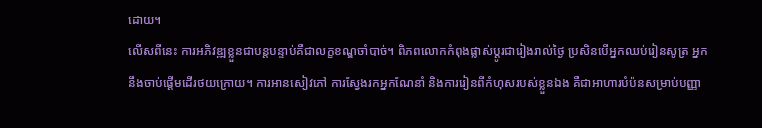ដោយ។
លើសពីនេះ ការអភិវឌ្ឍខ្លួនជាបន្តបន្ទាប់គឺជាលក្ខខណ្ឌចាំបាច់។ ពិភពលោកកំពុងផ្លាស់ប្តូរជារៀងរាល់ថ្ងៃ ប្រសិនបើអ្នកឈប់រៀនសូត្រ អ្នកនឹងចាប់ផ្តើមដើរថយក្រោយ។ ការអានសៀវភៅ ការស្វែងរកអ្នកណែនាំ និងការរៀនពីកំហុសរបស់ខ្លួនឯង គឺជាអាហារបំប៉នសម្រាប់បញ្ញា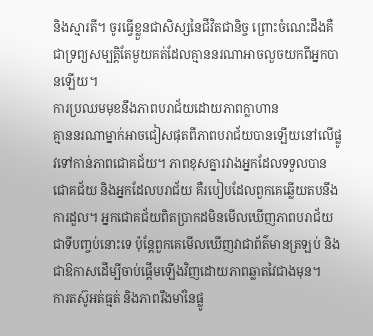និងស្មារតី។ ចូរធ្វើខ្លួនជាសិស្សនៃជីវិតជានិច្ច ព្រោះចំណេះដឹងគឺជាទ្រព្យសម្បត្តិតែមួយគត់ដែលគ្មាននរណាអាចលួចយកពីអ្នកបានឡើយ។
ការប្រឈមមុខនឹងភាពបរាជ័យដោយភាពក្លាហាន
គ្មាននរណាម្នាក់អាចជៀសផុតពីភាពបរាជ័យបានឡើយនៅលើផ្លូវទៅកាន់ភាពជោគជ័យ។ ភាពខុសគ្នារវាងអ្នកដែលទទួលបានជោគជ័យ និងអ្នកដែលបរាជ័យ គឺរបៀបដែលពួកគេឆ្លើយតបនឹងការដួល។ អ្នកជោគជ័យពិតប្រាកដមិនមើលឃើញភាពបរាជ័យជាទីបញ្ចប់នោះទេ ប៉ុន្តែពួកគេមើលឃើញវាជាព័ត៌មានត្រឡប់ និងជាឱកាសដើម្បីចាប់ផ្តើមឡើងវិញដោយភាពឆ្លាតវៃជាងមុន។
ការតស៊ូអត់ធ្មត់ និងភាពរឹងមាំនៃផ្លូ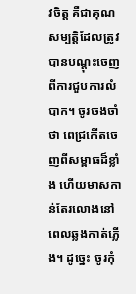វចិត្ត គឺជាគុណសម្បត្តិដែលត្រូវបានបណ្តុះចេញពីការជួបការលំបាក។ ចូរចងចាំថា ពេជ្រកើតចេញពីសម្ពាធដ៏ខ្លាំង ហើយមាសកាន់តែរលោងនៅពេលឆ្លងកាត់ភ្លើង។ ដូច្នេះ ចូរកុំ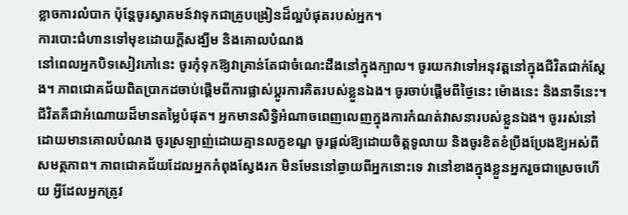ខ្លាចការលំបាក ប៉ុន្តែចូរស្វាគមន៍វាទុកជាគ្រូបង្រៀនដ៏ល្អបំផុតរបស់អ្នក។
ការបោះជំហានទៅមុខដោយក្តីសង្ឃឹម និងគោលបំណង
នៅពេលអ្នកបិទសៀវភៅនេះ ចូរកុំទុកឱ្យវាគ្រាន់តែជាចំណេះដឹងនៅក្នុងក្បាល។ ចូរយកវាទៅអនុវត្តនៅក្នុងជីវិតជាក់ស្តែង។ ភាពជោគជ័យពិតប្រាកដចាប់ផ្តើមពីការផ្លាស់ប្តូរការគិតរបស់ខ្លួនឯង។ ចូរចាប់ផ្តើមពីថ្ងៃនេះ ម៉ោងនេះ និងនាទីនេះ។
ជីវិតគឺជាអំណោយដ៏មានតម្លៃបំផុត។ អ្នកមានសិទ្ធិអំណាចពេញលេញក្នុងការកំណត់វាសនារបស់ខ្លួនឯង។ ចូររស់នៅដោយមានគោលបំណង ចូរស្រឡាញ់ដោយគ្មានលក្ខខណ្ឌ ចូរផ្តល់ឱ្យដោយចិត្តទូលាយ និងចូរខិតខំប្រឹងប្រែងឱ្យអស់ពីសមត្ថភាព។ ភាពជោគជ័យដែលអ្នកកំពុងស្វែងរក មិនមែននៅឆ្ងាយពីអ្នកនោះទេ វានៅខាងក្នុងខ្លួនអ្នករួចជាស្រេចហើយ អ្វីដែលអ្នកត្រូវ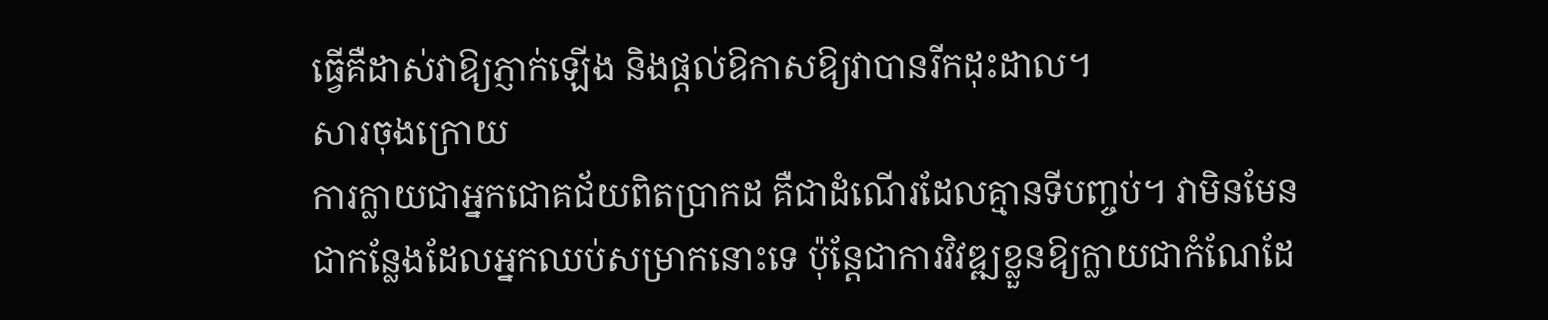ធ្វើគឺដាស់វាឱ្យភ្ញាក់ឡើង និងផ្តល់ឱកាសឱ្យវាបានរីកដុះដាល។
សារចុងក្រោយ
ការក្លាយជាអ្នកជោគជ័យពិតប្រាកដ គឺជាដំណើរដែលគ្មានទីបញ្ចប់។ វាមិនមែនជាកន្លែងដែលអ្នកឈប់សម្រាកនោះទេ ប៉ុន្តែជាការវិវឌ្ឍខ្លួនឱ្យក្លាយជាកំណែដែ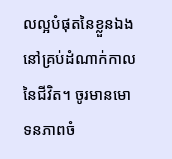លល្អបំផុតនៃខ្លួនឯងនៅគ្រប់ដំណាក់កាលនៃជីវិត។ ចូរមានមោទនភាពចំ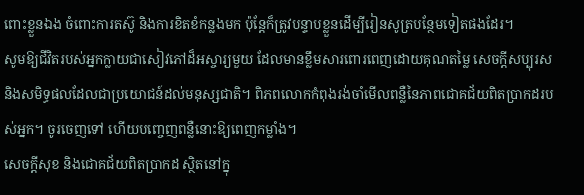ពោះខ្លួនឯង ចំពោះការតស៊ូ និងការខិតខំកន្លងមក ប៉ុន្តែក៏ត្រូវបន្ទាបខ្លួនដើម្បីរៀនសូត្របន្ថែមទៀតផងដែរ។
សូមឱ្យជីវិតរបស់អ្នកក្លាយជាសៀវភៅដ៏អស្ចារ្យមួយ ដែលមានខ្លឹមសារពោរពេញដោយគុណតម្លៃ សេចក្តីសប្បុរស និងសមិទ្ធផលដែលជាប្រយោជន៍ដល់មនុស្សជាតិ។ ពិភពលោកកំពុងរង់ចាំមើលពន្លឺនៃភាពជោគជ័យពិតប្រាកដរបស់អ្នក។ ចូរចេញទៅ ហើយបញ្ចេញពន្លឺនោះឱ្យពេញកម្លាំង។
សេចក្តីសុខ និងជោគជ័យពិតប្រាកដ ស្ថិតនៅក្នុ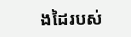ងដៃរបស់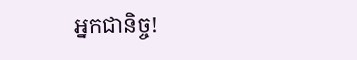អ្នកជានិច្ច!